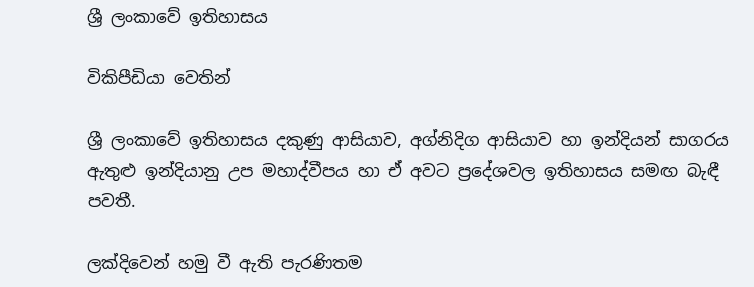ශ්‍රී ලංකාවේ ඉතිහාසය

විකිපීඩියා වෙතින්

ශ්‍රී ලංකාවේ ඉතිහාසය දකුණු ආසියාව, අග්නිදිග ආසියාව හා ඉන්දියන් සාගරය ඇතුළු ඉන්දියානු උප මහාද්වීපය හා ඒ අවට ප්‍රදේශවල ඉතිහාසය සමඟ බැඳී පවතී.

ලක්දිවෙන් හමු වී ඇති පැරණිතම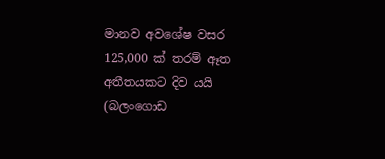මානව අවශේෂ වසර 125,000 ක් තරම් ඈත අතීතයකට දිව යයි (බලංගොඩ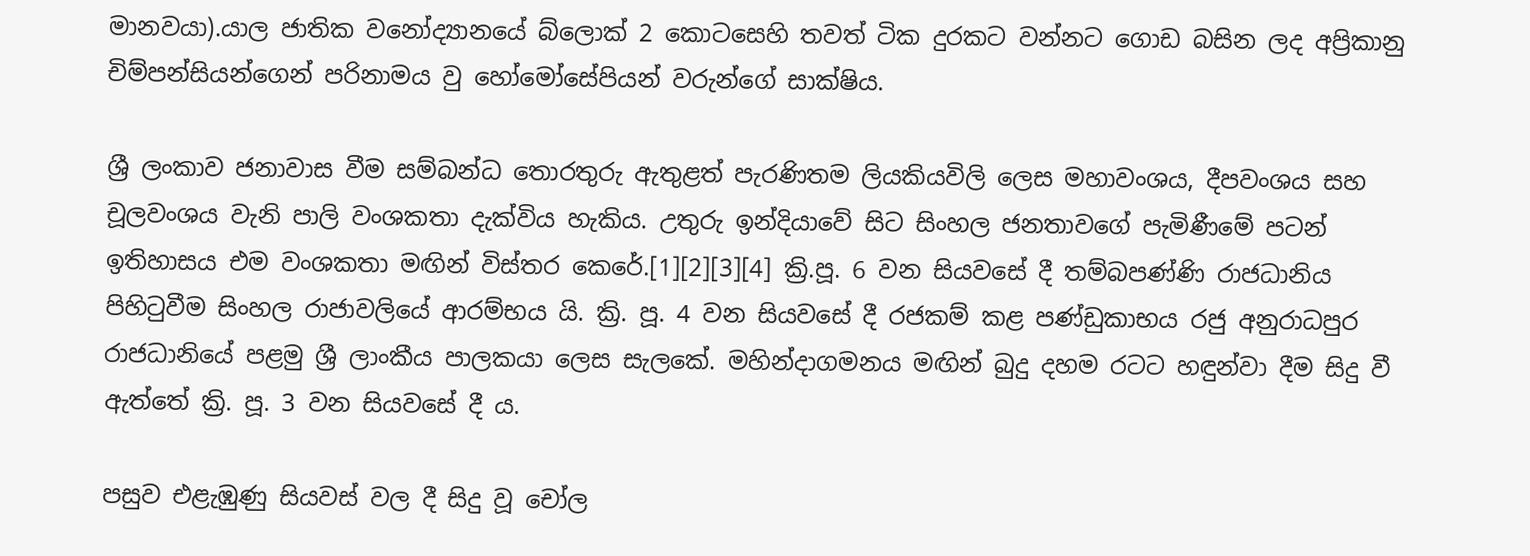මානවයා).යාල ජාතික වනෝද්‍යානයේ බ්ලොක් 2 කොටසෙහි තවත් ටික දුරකට වන්නට ගොඩ බසින ලද අප්‍රිකානු චිම්පන්සියන්ගෙන් පරිනාමය වු හෝමෝසේපියන් වරුන්ගේ සාක්ෂිය.

ශ්‍රී ලංකාව ජනාවාස වීම සම්බන්ධ තොරතුරු ඇතුළත් පැරණිතම ලියකියවිලි ලෙස මහාවංශය, දීපවංශය සහ චූලවංශය වැනි පාලි වංශකතා දැක්විය හැකිය. උතුරු ඉන්දියාවේ සිට සිංහල ජනතාවගේ පැමිණීමේ පටන් ඉතිහාසය එම වංශකතා මඟින් විස්තර කෙරේ.[1][2][3][4] ක්‍රි.පූ. 6 වන සියවසේ දී තම්බපණ්ණි රාජධානිය පිහිටුවීම සිංහල රාජාවලියේ ආරම්භය යි. ක්‍රි. පූ. 4 වන සියවසේ දී රජකම් කළ පණ්ඩුකාභය රජු අනුරාධපුර රාජධානියේ පළමු ශ්‍රී ලාංකීය පාලකයා ලෙස සැලකේ. මහින්දාගමනය මඟින් බුදු දහම රටට හඳුන්වා දීම සිදු වී ඇත්තේ ක්‍රි. පූ. 3 වන සියවසේ දී ය.

පසුව එළැඹුණු සියවස් වල දී සිදු වූ චෝල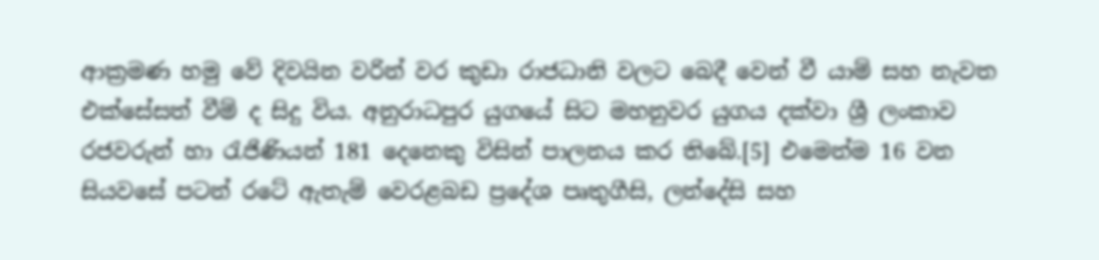ආක්‍රමණ හමු වේ දිවයින වරින් වර කුඩා රාජධානි වලට බෙදී වෙන් වී යාම් සහ නැවත එක්සේසත් වීම් ද සිදු විය. අනුරාධපුර යුගයේ සිට මහනුවර යුගය දක්වා ශ්‍රී ලංකාව රජවරුන් හා රැජිණියන් 181 දෙනෙකු විසින් පාලනය කර තිබේ.[5] එමෙන්ම 16 වන සියවසේ පටන් රටේ ඇතැම් වෙරළබඩ ප්‍රදේශ පෘතුගීසි, ලන්දේසි සහ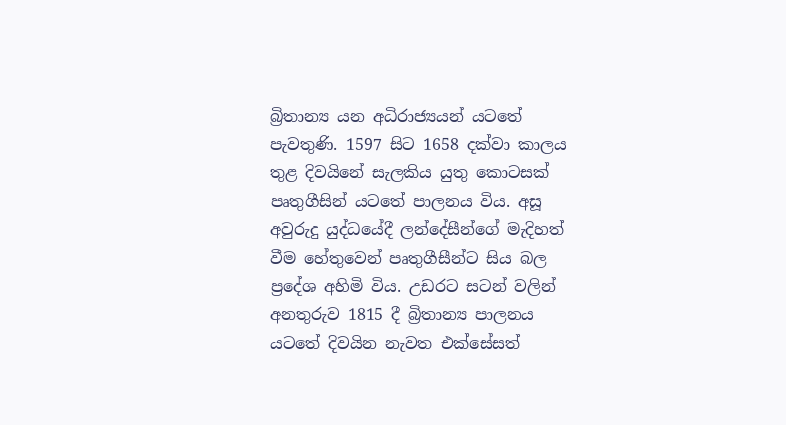බ්‍රිතාන්‍ය යන අධිරාජ්‍යයන් යටතේ පැවතුණි. 1597 සිට 1658 දක්වා කාලය තුළ දිවයිනේ සැලකිය යුතු කොටසක් පෘතුගීසින් යටතේ පාලනය විය. අසූ අවුරුදු යුද්ධයේදී ලන්දේසීන්ගේ මැදිහත් වීම හේතුවෙන් පෘතුගීසීන්ට සිය බල ප්‍රදේශ අහිමි විය. උඩරට සටන් වලින් අනතුරුව 1815 දී බ්‍රිතාන්‍ය පාලනය යටතේ දිවයින නැවත එක්සේසත්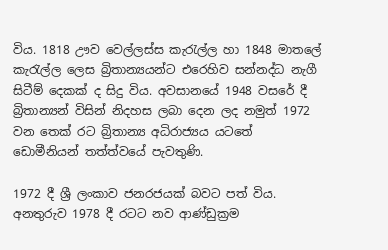විය. 1818 ඌව වෙල්ලස්ස කැරැල්ල හා 1848 මාතලේ කැරැල්ල ලෙස බ්‍රිතාන්‍යයන්ට එරෙහිව සන්නද්ධ නැගී සිටීම් දෙකක් ද සිදු විය. අවසානයේ 1948 වසරේ දී බ්‍රිතාන්‍යන් විසින් නිදහස ලබා දෙන ලද නමුත් 1972 වන තෙක් රට බ්‍රිතාන්‍ය අධිරාජ්‍යය යටතේ ඩොමීනියන් තත්ත්වයේ පැවතුණි.

1972 දී ශ්‍රී ලංකාව ජනරජයක් බවට පත් විය. අනතුරුව 1978 දී රටට නව ආණ්ඩුක්‍රම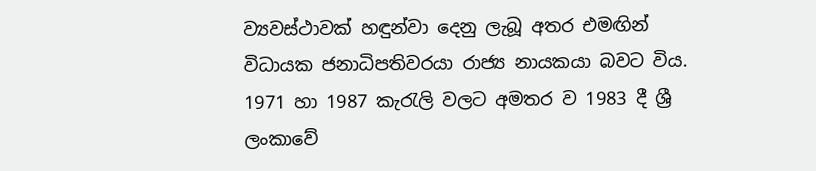ව්‍යවස්ථාවක් හඳුන්වා දෙනු ලැබූ අතර එමඟින් විධායක ජනාධිපතිවරයා රාජ්‍ය නායකයා බවට විය. 1971 හා 1987 කැරැලි වලට අමතර ව 1983 දී ශ්‍රී ලංකාවේ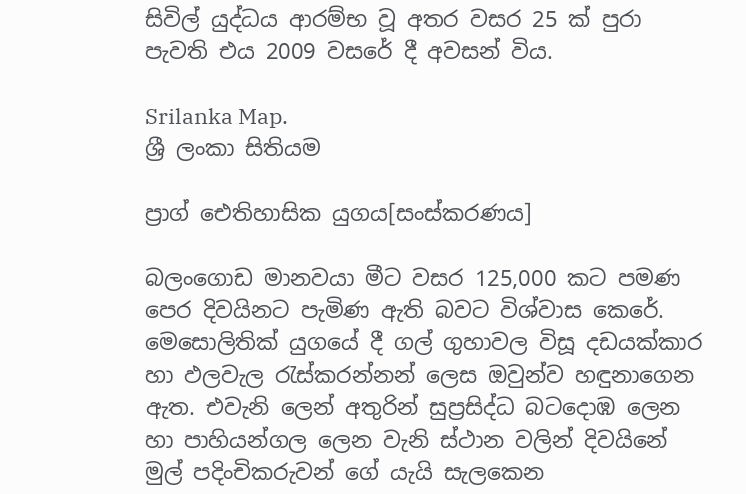සිවිල් යුද්ධය ආරම්භ වූ අතර වසර 25 ක් පුරා පැවති එය 2009 වසරේ දී අවසන් විය.

Srilanka Map.
ශ්‍රී ලංකා සිතියම

ප්‍රාග් ඓතිහාසික යුගය[සංස්කරණය]

බලංගොඩ මානවයා මීට වසර 125,000 කට පමණ පෙර දිවයිනට පැමිණ ඇති බවට විශ්වාස කෙරේ. මෙසොලිතික් යුගයේ දී ගල් ගුහාවල විසූ දඩයක්කාර හා ඵලවැල රැස්කරන්නන් ලෙස ඔවුන්ව හඳුනාගෙන ඇත. එවැනි ලෙන් අතුරින් සුප්‍රසිද්ධ බටදොඹ ලෙන හා පාහියන්ගල ලෙන වැනි ස්ථාන වලින් දිවයිනේ මුල් පදිංචිකරුවන් ගේ යැයි සැලකෙන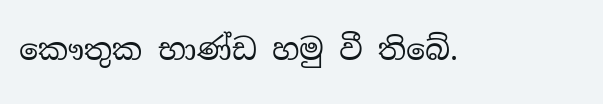කෞතුක භාණ්ඩ හමු වී තිබේ.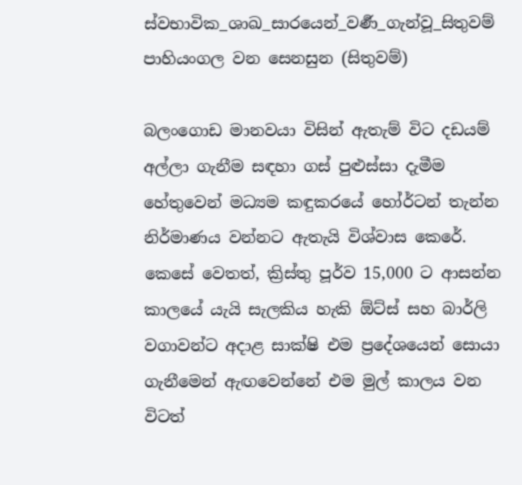ස්වභාවික_ශාඛ_සාරයෙන්_වර්‍ණ_ගැන්වූ_සිතුවම්
පාහියංගල වන සෙනසුන (සිතුවම්)

බලංගොඩ මානවයා විසින් ඇතැම් විට දඩයම් අල්ලා ගැනීම සඳහා ගස් පුළුස්සා දැමීම හේතුවෙන් මධ්‍යම කඳුකරයේ හෝර්ටන් තැන්න නිර්මාණය වන්නට ඇතැයි විශ්වාස කෙරේ. කෙසේ වෙතත්, ක්‍රිස්තු පූර්ව 15,000 ට ආසන්න කාලයේ යැයි සැලකිය හැකි ඕට්ස් සහ බාර්ලි වගාවන්ට අදාළ සාක්ෂි එම ප්‍රදේශයෙන් සොයා ගැනීමෙන් ඇඟවෙන්නේ එම මුල් කාලය වන විටත්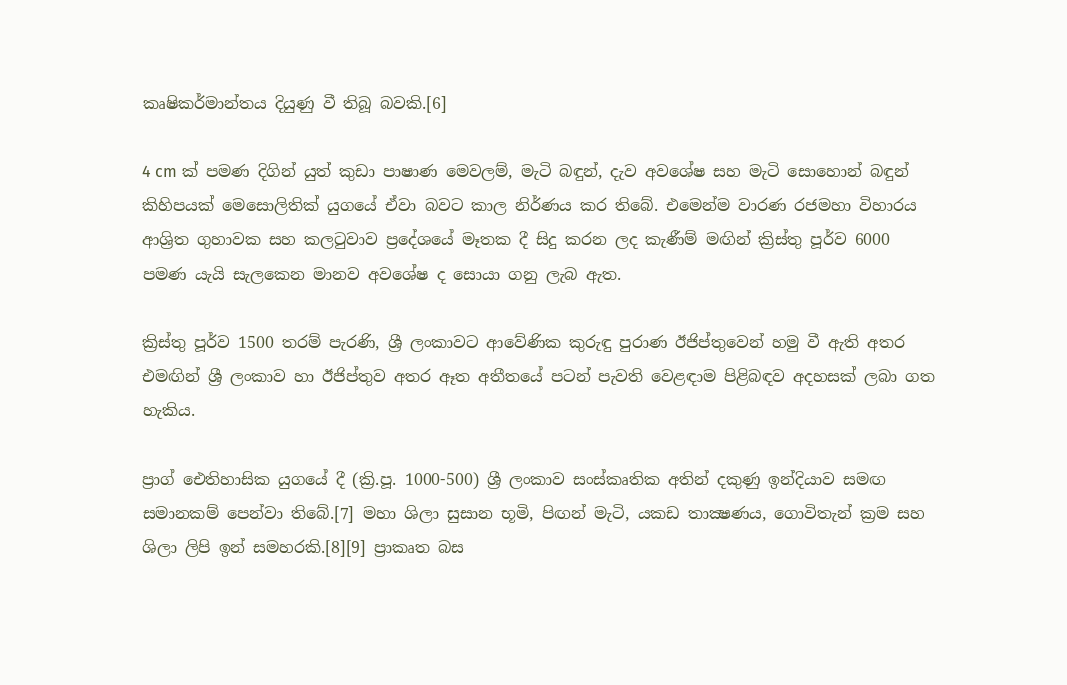කෘෂිකර්මාන්තය දියුණු වී තිබූ බවකි.[6]

4 cm ක් පමණ දිගින් යුත් කුඩා පාෂාණ මෙවලම්, මැටි බඳුන්, දැව අවශේෂ සහ මැටි සොහොන් බඳුන් කිහිපයක් මෙසොලිතික් යුගයේ ඒවා බවට කාල නිර්ණය කර තිබේ. එමෙන්ම වාරණ රජමහා විහාරය ආශ්‍රිත ගුහාවක සහ කලටුවාව ප්‍රදේශයේ මෑතක දී සිදු කරන ලද කැණීම් මඟින් ක්‍රිස්තු පූර්ව 6000 පමණ යැයි සැලකෙන මානව අවශේෂ ද සොයා ගනු ලැබ ඇත.

ක්‍රිස්තු පූර්ව 1500 තරම් පැරණි, ශ්‍රී ලංකාවට ආවේණික කුරුඳු පුරාණ ඊජිප්තුවෙන් හමු වී ඇති අතර එමඟින් ශ්‍රී ලංකාව හා ඊජිප්තුව අතර ඈත අතීතයේ පටන් පැවති වෙළඳාම පිළිබඳව අදහසක් ලබා ගත හැකිය.

ප්‍රාග් ඓතිහාසික යුගයේ දී (ක්‍රි.පූ. 1000-500) ශ්‍රී ලංකාව සංස්කෘතික අතින් දකුණු ඉන්දියාව සමඟ සමානකම් පෙන්වා තිබේ.[7] මහා ශිලා සුසාන භූමි, පිඟන් මැටි, යකඩ තාක්‍ෂණය, ගොවිතැන් ක්‍රම සහ ශිලා ලිපි ඉන් සමහරකි.[8][9] ප්‍රාකෘත බස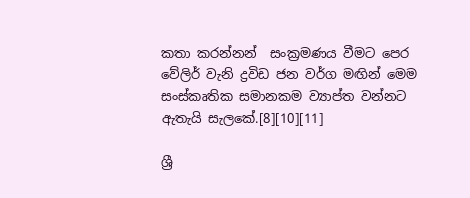කතා කරන්නන්  සංක්‍රමණය වීමට පෙර වේලිර් වැනි ද්‍රවිඩ ජන වර්ග මඟින් මෙම සංස්කෘතික සමානකම ව්‍යාප්ත වන්නට ඇතැයි සැලකේ.[8][10][11]

ශ්‍රී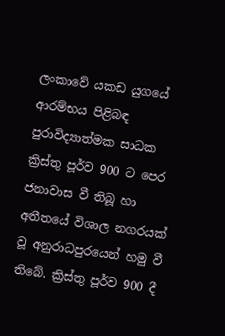ලංකාවේ යකඩ යුගයේ ආරම්භය පිළිබඳ පුරාවිද්‍යාත්මක සාධක ක්‍රිස්තු පූර්ව 900 ට පෙර ජනාවාස වී තිබූ හා අතීතයේ විශාල නගරයක් වූ අනුරාධපුරයෙන් හමු වී තිබේ. ක්‍රිස්තු පූර්ව 900 දී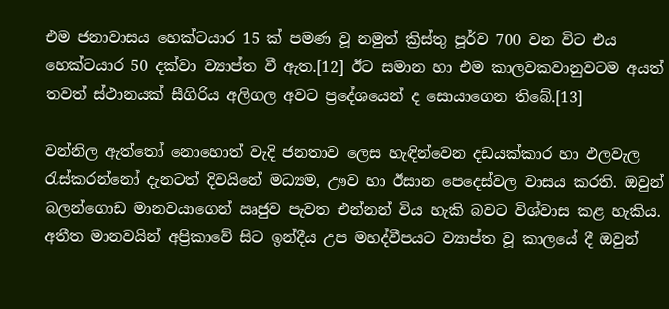එම ජනාවාසය හෙක්ටයාර 15 ක් පමණ වූ නමුත් ක්‍රිස්තු පූර්ව 700 වන විට එය හෙක්ටයාර 50 දක්වා ව්‍යාප්ත වී ඇත.[12] ඊට සමාන හා එම කාලවකවානුවටම අයත් තවත් ස්ථානයක් සීගිරිය අලිගල අවට ප්‍රදේශයෙන් ද සොයාගෙන තිබේ.[13]

වන්නිල ඇත්තෝ නොහොත් වැදි ජනතාව ලෙස හැඳින්වෙන දඩයක්කාර හා ඵලවැල රැස්කරන්නෝ දැනටත් දිවයිනේ මධ්‍යම, ඌව හා ඊසාන පෙදෙස්වල වාසය කරති. ඔවුන් බලන්ගොඩ මානවයාගෙන් ඍජුව පැවත එන්නන් විය හැකි බවට විශ්වාස කළ හැකිය. අතීත මානවයින් අප්‍රිකාවේ සිට ඉන්දීය උප මහද්වීපයට ව්‍යාප්ත වූ කාලයේ දී ඔවුන්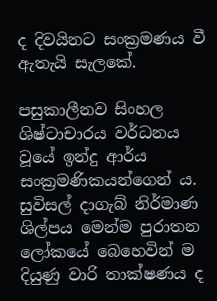ද දිවයිනට සංක්‍රමණය වී ඇතැයි සැලකේ.

පසුකාලීනව සිංහල ශිෂ්ටාචාරය වර්ධනය වූයේ ඉන්දු ආර්ය සංක්‍රමණිකයන්ගෙන් ය. සුවිසල් දාගැබ් නිර්මාණ ශිල්පය මෙන්ම පුරාතන ලෝකයේ බෙහෙවින් ම දියුණු වාරි තාක්ෂණය ද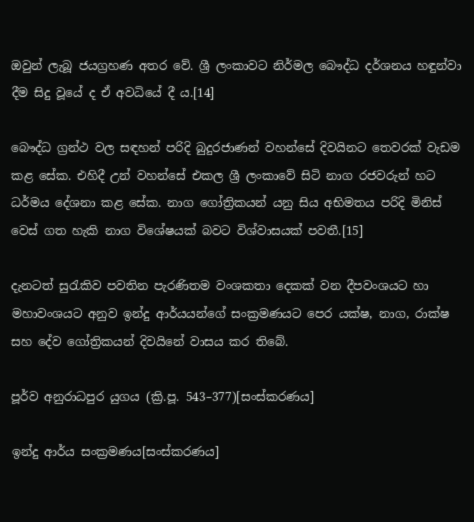ඔවුන් ලැබූ ජයග්‍රහණ අතර වේ. ශ්‍රී ලංකාවට නිර්මල බෞද්ධ දර්ශනය හඳුන්වා දීම සිදු වූයේ ද ඒ අවධියේ දී ය.[14]

බෞද්ධ ග්‍රන්ථ වල සඳහන් පරිදි බුදුරජාණන් වහන්සේ දිවයිනට තෙවරක් වැඩම කළ සේක. එහිදී උන් වහන්සේ එකල ශ්‍රී ලංකාවේ සිටි නාග රජවරුන් හට ධර්මය දේශනා කළ සේක. නාග ගෝත්‍රිකයන් යනු සිය අභිමතය පරිදි මිනිස් වෙස් ගත හැකි නාග විශේෂයක් බවට විශ්වාසයක් පවතී.[15]

දැනටත් සුරැකිව පවතින පැරණිතම වංශකතා දෙකක් වන දීපවංශයට හා මහාවංශයට අනුව ඉන්දු ආර්යයන්ගේ සංක්‍රමණයට පෙර යක්ෂ, නාග, රාක්ෂ සහ දේව ගෝත්‍රිකයන් දිවයිනේ වාසය කර තිබේ.

පූර්ව අනුරාධපුර යුගය (ක්‍රි.පූ. 543–377)[සංස්කරණය]

ඉන්දු ආර්ය සංක්‍රමණය[සංස්කරණය]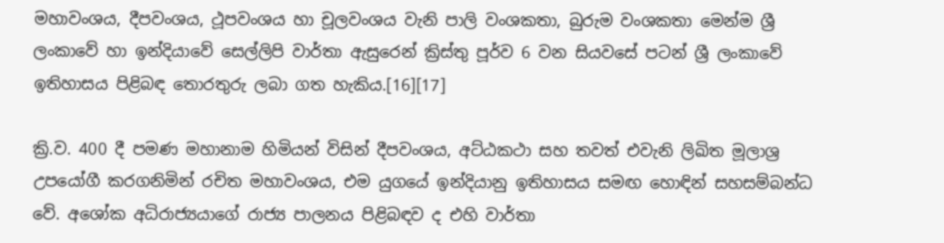මහාවංශය, දීපවංශය, ථූපවංශය හා චූලවංශය වැනි පාලි වංශකතා, බුරුම වංශකතා මෙන්ම ශ්‍රී ලංකාවේ හා ඉන්දියාවේ සෙල්ලිපි වාර්තා ඇසුරෙන් ක්‍රිස්තු පූර්ව 6 වන සියවසේ පටන් ශ්‍රී ලංකාවේ ඉතිහාසය පිළිබඳ තොරතුරු ලබා ගත හැකිය.[16][17]

ක්‍රි.ව. 400 දී පමණ මහානාම හිමියන් විසින් දීපවංශය, අට්ඨකථා සහ තවත් එවැනි ලිඛිත මූලාශ්‍ර උපයෝගී කරගනිමින් රචිත මහාවංශය, එම යුගයේ ඉන්දියානු ඉතිහාසය සමඟ හොඳින් සහසම්බන්ධ වේ. අශෝක අධිරාජ්‍යයාගේ රාජ්‍ය පාලනය පිළිබඳව ද එහි වාර්තා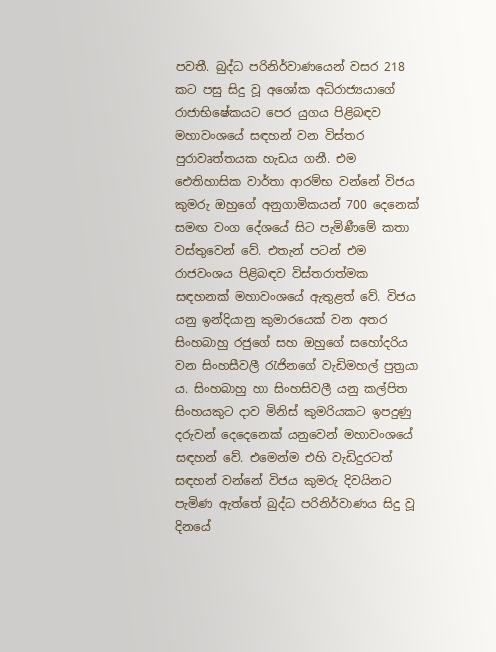පවතී. බුද්ධ පරිනිර්වාණයෙන් වසර 218 කට පසු සිදු වූ අශෝක අධිරාජ්‍යයාගේ රාජාභිෂේකයට පෙර යුගය පිළිබඳව මහාවංශයේ සඳහන් වන විස්තර පුරාවෘත්තයක හැඩය ගනී. එම ඓතිහාසික වාර්තා ආරම්භ වන්නේ විජය කුමරු ඔහුගේ අනුගාමිකයන් 700 දෙනෙක් සමඟ වංග දේශයේ සිට පැමිණීමේ කතා වස්තුවෙන් වේ. එතැන් පටන් එම රාජවංශය පිළිබඳව විස්තරාත්මක සඳහනක් මහාවංශයේ ඇතුළත් වේ. විජය යනු ඉන්දියානු කුමාරයෙක් වන අතර සිංහබාහු රජුගේ සහ ඔහුගේ සහෝදරිය වන සිංහසීවලී රැජිනගේ වැඩිමහල් පුත්‍රයා ය. සිංහබාහු හා සිංහසිවලී යනු කල්පිත සිංහයකුට දාව මිනිස් කුමරියකට ඉපදුණු දරුවන් දෙදෙනෙක් යනුවෙන් මහාවංශයේ සඳහන් වේ. එමෙන්ම එහි වැඩිදුරටත් සඳහන් වන්නේ විජය කුමරු දිවයිනට පැමිණ ඇත්තේ බුද්ධ පරිනිර්වාණය සිදු වූ දිනයේ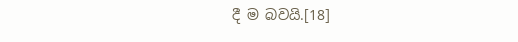දී ම බවයි.[18]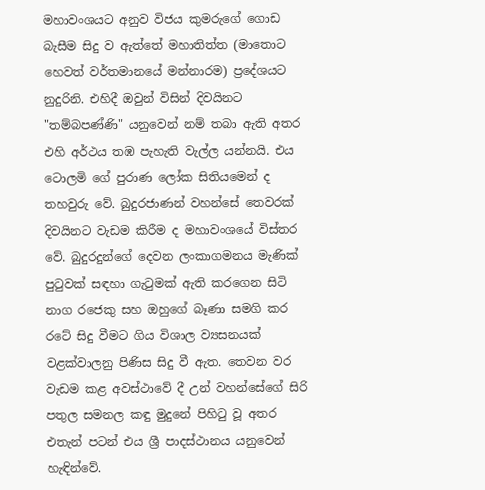මහාවංශයට අනුව විජය කුමරුගේ ගොඩ බැසීම සිදු ව ඇත්තේ මහාතිත්ත (මාතොට හෙවත් වර්තමානයේ මන්නාරම) ප්‍රදේශයට නුදුරිනි. එහිදී ඔවුන් විසින් දිවයිනට "තම්බපණ්ණි" යනුවෙන් නම් තබා ඇති අතර එහි අර්ථය තඹ පැහැති වැල්ල යන්නයි. එය ටොලමි ගේ පුරාණ ලෝක සිතියමෙන් ද තහවුරු වේ. බුදුරජාණන් වහන්සේ තෙවරක් දිවයිනට වැඩම කිරීම ද මහාවංශයේ විස්තර වේ. බුදුරදුන්ගේ දෙවන ලංකාගමනය මැණික් පුටුවක් සඳහා ගැටුමක් ඇති කරගෙන සිටි නාග රජෙකු සහ ඔහුගේ බෑණා සමගි කර රටේ සිදු වීමට ගිය විශාල ව්‍යසනයක් වළක්වාලනු පිණිස සිදු වී ඇත. තෙවන වර වැඩම කළ අවස්ථාවේ දී උන් වහන්සේගේ සිරි පතුල සමනල කඳු මුදුනේ පිහිටු වූ අතර එතැන් පටන් එය ශ්‍රී පාදස්ථානය යනුවෙන් හැඳින්වේ.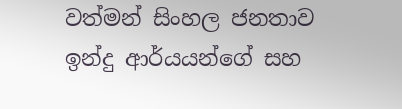වත්මන් සිංහල ජනතාව ඉන්දු ආර්යයන්ගේ සහ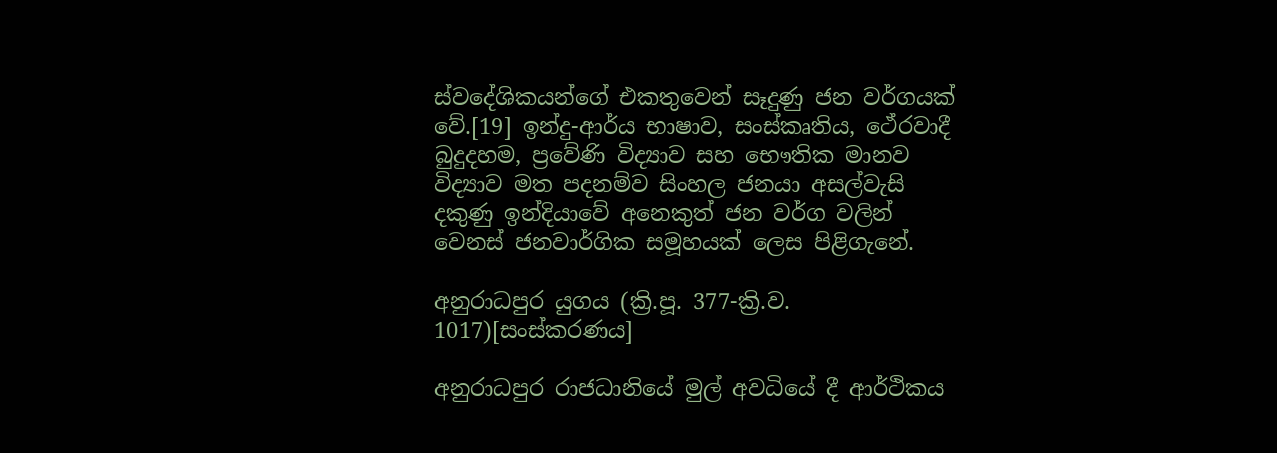ස්වදේශිකයන්ගේ එකතුවෙන් සෑදුණු ජන වර්ගයක් වේ.[19] ඉන්දු-ආර්ය භාෂාව, සංස්කෘතිය, ථේරවාදී බුදුදහම, ප්‍රවේණි විද්‍යාව සහ භෞතික මානව විද්‍යාව මත පදනම්ව සිංහල ජනයා අසල්වැසි දකුණු ඉන්දියාවේ අනෙකුත් ජන වර්ග වලින් වෙනස් ජනවාර්ගික සමූහයක් ලෙස පිළිගැනේ.

අනුරාධපුර යුගය (ක්‍රි.පූ. 377-ක්‍රි.ව. 1017)[සංස්කරණය]

අනුරාධපුර රාජධානියේ මුල් අවධියේ දී ආර්ථිකය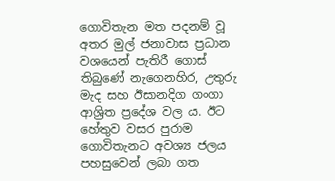ගොවිතැන මත පදනම් වූ අතර මුල් ජනාවාස ප්‍රධාන වශයෙන් පැතිරී ගොස් තිබුණේ නැගෙනහිර, උතුරු මැද සහ ඊසානදිග ගංගා ආශ්‍රිත ප්‍රදේශ වල ය. ඊට හේතුව වසර පුරාම ගොවිතැනට අවශ්‍ය ජලය පහසුවෙන් ලබා ගත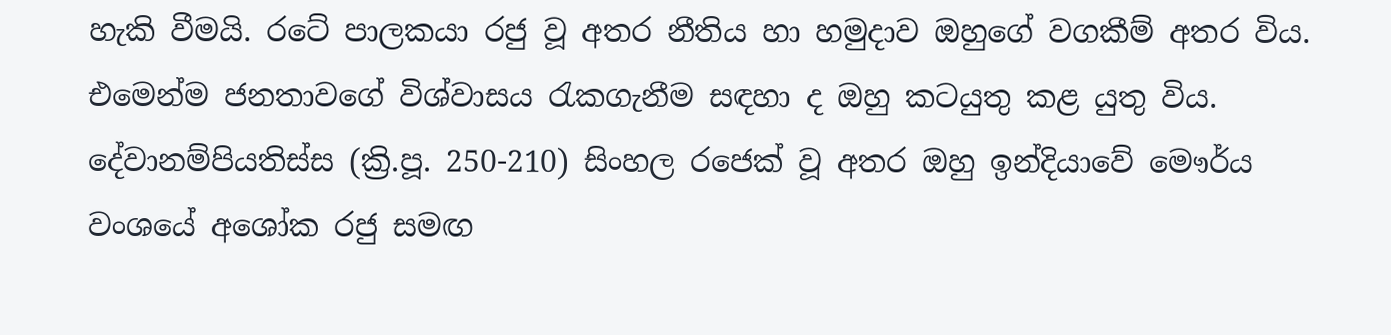හැකි වීමයි. රටේ පාලකයා රජු වූ අතර නීතිය හා හමුදාව ඔහුගේ වගකීම් අතර විය. එමෙන්ම ජනතාවගේ විශ්වාසය රැකගැනීම සඳහා ද ඔහු කටයුතු කළ යුතු විය. දේවානම්පියතිස්ස (ක්‍රි.පූ. 250-210) සිංහල රජෙක් වූ අතර ඔහු ඉන්දියාවේ මෞර්ය වංශයේ අශෝක රජු සමඟ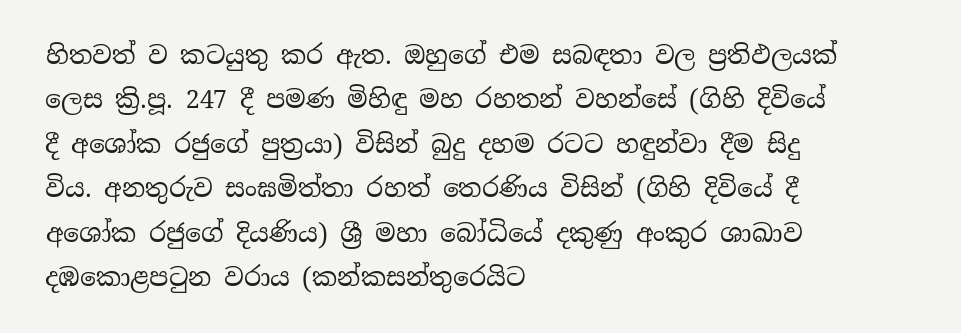හිතවත් ව කටයුතු කර ඇත. ඔහුගේ එම සබඳතා වල ප්‍රතිඵලයක් ලෙස ක්‍රි.පූ. 247 දී පමණ මිහිඳු මහ රහතන් වහන්සේ (ගිහි දිවියේ දී අශෝක රජුගේ පුත්‍රයා) විසින් බුදු දහම රටට හඳුන්වා දීම සිදු විය. අනතුරුව සංඝමිත්තා රහත් තෙරණිය විසින් (ගිහි දිවියේ දී අශෝක රජුගේ දියණිය) ශ්‍රී මහා බෝධියේ දකුණු අංකුර ශාඛාව දඹකොළපටුන වරාය (කන්කසන්තුරෙයිට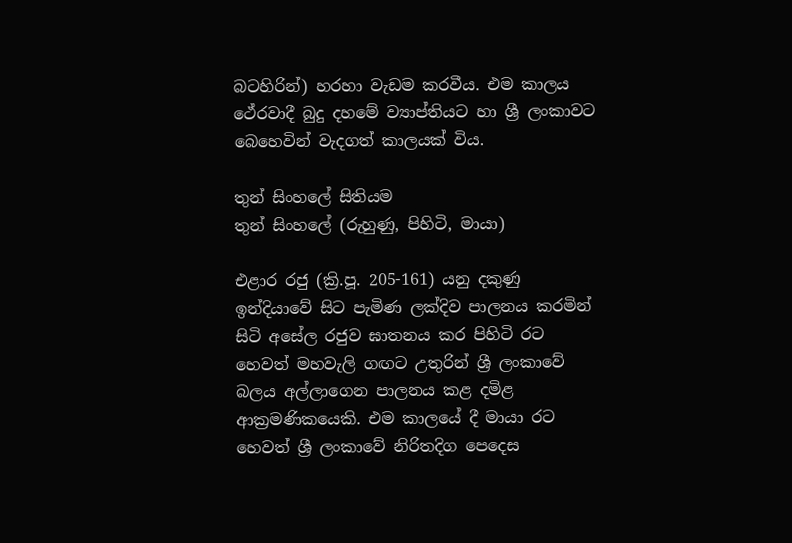බටහිරින්) හරහා වැඩම කරවීය. එම කාලය ථේරවාදී බුදු දහමේ ව්‍යාප්තියට හා ශ්‍රී ලංකාවට බෙහෙවින් වැදගත් කාලයක් විය.

තුන් සිංහලේ සිතියම
තුන් සිංහලේ (රුහුණු, පිහිටි, මායා)

එළාර රජු (ක්‍රි.පූ. 205-161) යනු දකුණු ඉන්දියාවේ සිට පැමිණ ලක්දිව පාලනය කරමින් සිටි අසේල රජුව ඝාතනය කර පිහිටි රට හෙවත් මහවැලි ගඟට උතුරින් ශ්‍රී ලංකාවේ බලය අල්ලාගෙන පාලනය කළ දමිළ ආක්‍රමණිකයෙකි. එම කාලයේ දී මායා රට හෙවත් ශ්‍රී ලංකාවේ නිරිතදිග පෙදෙස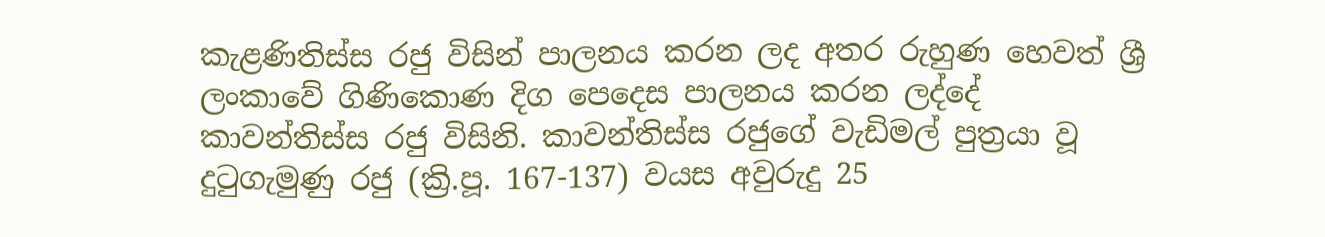කැළණිතිස්ස රජු විසින් පාලනය කරන ලද අතර රුහුණ හෙවත් ශ්‍රී ලංකාවේ ගිණිකොණ දිග පෙදෙස පාලනය කරන ලද්දේ කාවන්තිස්ස රජු විසිනි. කාවන්තිස්ස රජුගේ වැඩිමල් පුත්‍රයා වූ දුටුගැමුණු රජු (ක්‍රි.පූ. 167-137) වයස අවුරුදු 25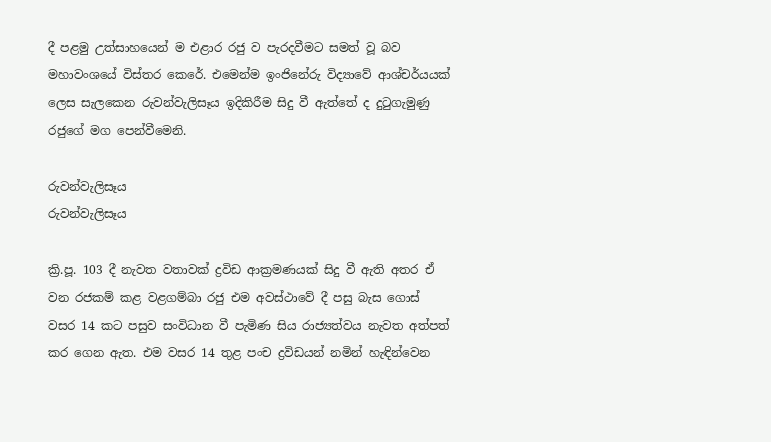දී පළමු උත්සාහයෙන් ම එළාර රජු ව පැරදවීමට සමත් වූ බව මහාවංශයේ විස්තර කෙරේ. එමෙන්ම ඉංජිනේරු විද්‍යාවේ ආශ්චර්යයක් ලෙස සැලකෙන රුවන්වැලිසෑය ඉදිකිරීම සිදු වී ඇත්තේ ද දුටුගැමුණු රජුගේ මග පෙන්වීමෙනි.

රුවන්වැලිසෑය
රුවන්වැලිසෑය

ක්‍රි.පූ. 103 දී නැවත වතාවක් ද්‍රවිඩ ආක්‍රමණයක් සිදු වී ඇති අතර ඒ වන රජකම් කළ වළගම්බා රජු එම අවස්ථාවේ දී පසු බැස ගොස් වසර 14 කට පසුව සංවිධාන වී පැමිණ සිය රාජ්‍යත්වය නැවත අත්පත් කර ගෙන ඇත. එම වසර 14 තුළ පංච ද්‍රවිඩයන් නමින් හැඳින්වෙන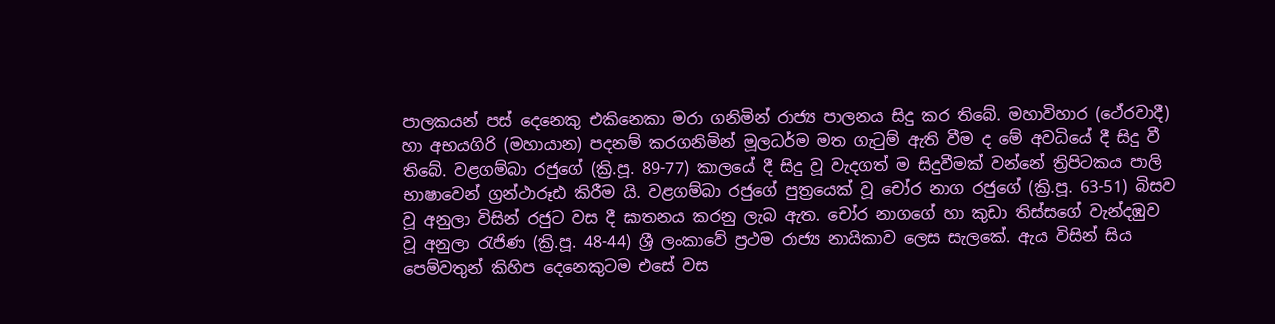පාලකයන් පස් දෙනෙකු එකිනෙකා මරා ගනිමින් රාජ්‍ය පාලනය සිදු කර තිබේ. මහාවිහාර (ථේරවාදී) හා අභයගිරි (මහායාන) පදනම් කරගනිමින් මූලධර්ම මත ගැටුම් ඇති වීම ද මේ අවධියේ දී සිදු වී තිබේ. වළගම්බා රජුගේ (ක්‍රි.පූ. 89-77) කාලයේ දී සිදු වූ වැදගත් ම සිදුවීමක් වන්නේ ත්‍රිපිටකය පාලි භාෂාවෙන් ග්‍රන්ථාරූඪ කිරීම යි. වළගම්බා රජුගේ පුත්‍රයෙක් වූ චෝර නාග රජුගේ (ක්‍රි.පූ. 63-51) බිසව වූ අනුලා විසින් රජුට වස දී ඝාතනය කරනු ලැබ ඇත. චෝර නාගගේ හා කුඩා තිස්සගේ වැන්දඹුව වූ අනුලා රැජිණ (ක්‍රි.පූ. 48-44) ශ්‍රී ලංකාවේ ප්‍රථම රාජ්‍ය නායිකාව ලෙස සැලකේ. ඇය විසින් සිය පෙම්වතුන් කිහිප දෙනෙකුටම එසේ වස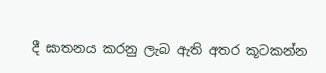දී ඝාතනය කරනු ලැබ ඇති අතර කූටකන්න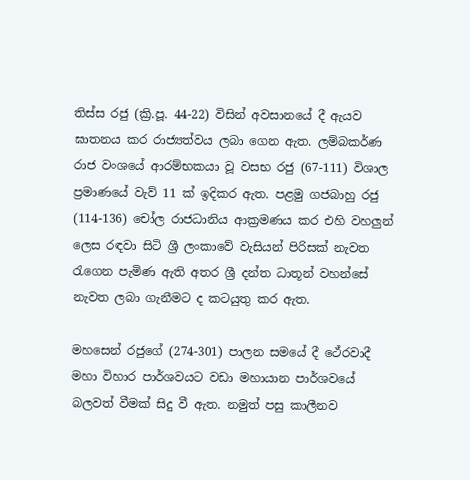තිස්ස රජු (ක්‍රි.පූ. 44-22) විසින් අවසානයේ දී ඇයව ඝාතනය කර රාජ්‍යත්වය ලබා ගෙන ඇත. ලම්බකර්ණ රාජ වංශයේ ආරම්භකයා වූ වසභ රජු (67-111) විශාල ප්‍රමාණයේ වැව් 11 ක් ඉදිකර ඇත. පළමු ගජබාහු රජු (114-136) චෝල රාජධානිය ආක්‍රමණය කර එහි වහලුන් ලෙස රඳවා සිටි ශ්‍රී ලංකාවේ වැසියන් පිරිසක් නැවත රැගෙන පැමිණ ඇති අතර ශ්‍රී දන්ත ධාතූන් වහන්සේ නැවත ලබා ගැනීමට ද කටයුතු කර ඇත.

මහසෙන් රජුගේ (274-301) පාලන සමයේ දී ථේරවාදී මහා විහාර පාර්ශවයට වඩා මහායාන පාර්ශවයේ බලවත් වීමක් සිදු වී ඇත. නමුත් පසු කාලීනව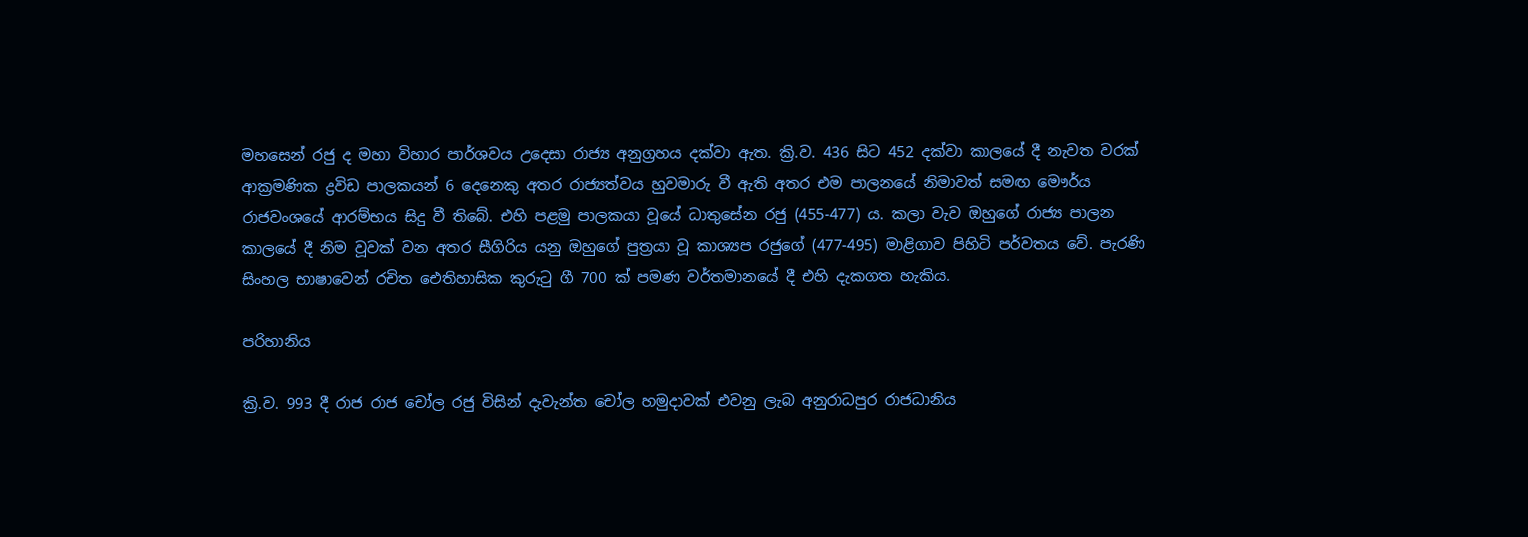මහසෙන් රජු ද මහා විහාර පාර්ශවය උදෙසා රාජ්‍ය අනුග්‍රහය දක්වා ඇත. ක්‍රි.ව. 436 සිට 452 දක්වා කාලයේ දී නැවත වරක් ආක්‍රමණික ද්‍රවිඩ පාලකයන් 6 දෙනෙකු අතර රාජ්‍යත්වය හුවමාරු වී ඇති අතර එම පාලනයේ නිමාවත් සමඟ මෞර්ය රාජවංශයේ ආරම්භය සිදු වී තිබේ. එහි පළමු පාලකයා වූයේ ධාතුසේන රජු (455-477) ය. කලා වැව ඔහුගේ රාජ්‍ය පාලන කාලයේ දී නිම වූවක් වන අතර සීගිරිය යනු ඔහුගේ පුත්‍රයා වූ කාශ්‍යප රජුගේ (477-495) මාළිගාව පිහිටි පර්වතය වේ. පැරණි සිංහල භාෂාවෙන් රචිත ඓතිහාසික කුරුටු ගී 700 ක් පමණ වර්තමානයේ දී එහි දැකගත හැකිය.

පරිහානිය

ක්‍රි.ව. 993 දී රාජ රාජ චෝල රජු විසින් දැවැන්ත චෝල හමුදාවක් එවනු ලැබ අනුරාධපුර රාජධානිය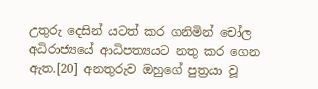උතුරු දෙසින් යටත් කර ගනිමින් චෝල අධිරාජ්‍යයේ ආධිපත්‍යයට නතු කර ගෙන ඇත.[20] අනතුරුව ඔහුගේ පුත්‍රයා වූ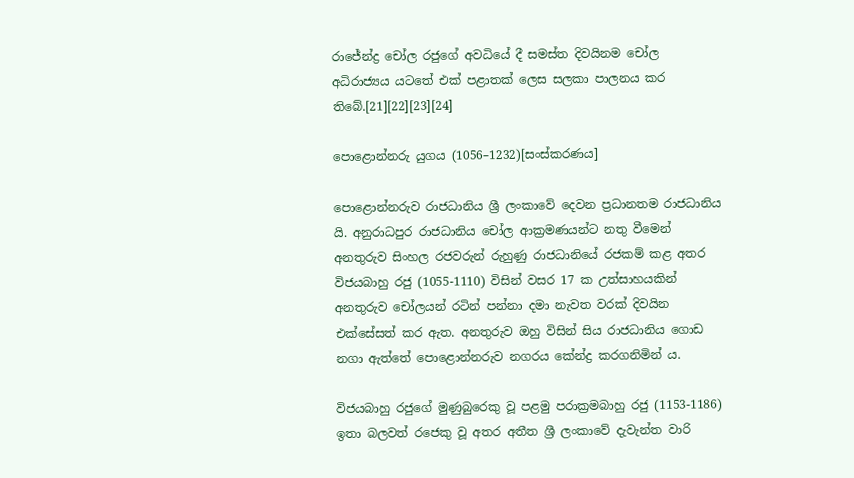රාජේන්ද්‍ර චෝල රජුගේ අවධියේ දී සමස්ත දිවයිනම චෝල අධිරාජ්‍යය යටතේ එක් පළාතක් ලෙස සලකා පාලනය කර තිබේ.[21][22][23][24]

පොළොන්නරු යුගය (1056–1232)[සංස්කරණය]

පොළොන්නරුව රාජධානිය ශ්‍රී ලංකාවේ දෙවන ප්‍රධානතම රාජධානිය යි. අනුරාධපුර රාජධානිය චෝල ආක්‍රමණයන්ට නතු වීමෙන් අනතුරුව සිංහල රජවරුන් රුහුණු රාජධානියේ රජකම් කළ අතර විජයබාහු රජු (1055-1110) විසින් වසර 17 ක උත්සාහයකින් අනතුරුව චෝලයන් රටින් පන්නා දමා නැවත වරක් දිවයින එක්සේසත් කර ඇත. අනතුරුව ඔහු විසින් සිය රාජධානිය ගොඩ නගා ඇත්තේ පොළොන්නරුව නගරය කේන්ද්‍ර කරගනිමින් ය.

විජයබාහු රජුගේ මුණුබුරෙකු වූ පළමු පරාක්‍රමබාහු රජු (1153-1186) ඉතා බලවත් රජෙකු වූ අතර අතීත ශ්‍රී ලංකාවේ දැවැන්ත වාරි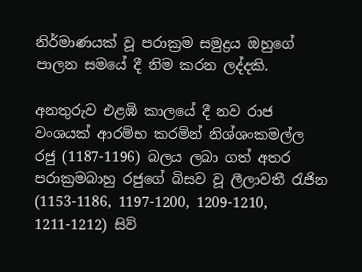නිර්මාණයක් වූ පරාක්‍රම සමුද්‍රය ඔහුගේ පාලන සමයේ දී නිම කරන ලද්දකි.

අනතුරුව එළඹි කාලයේ දී නව රාජ වංශයක් ආරම්භ කරමින් නිශ්ශංකමල්ල රජු (1187-1196) බලය ලබා ගත් අතර පරාක්‍රමබාහු රජුගේ බිසව වූ ලීලාවතී රැජින (1153-1186, 1197-1200, 1209-1210, 1211-1212) සිව්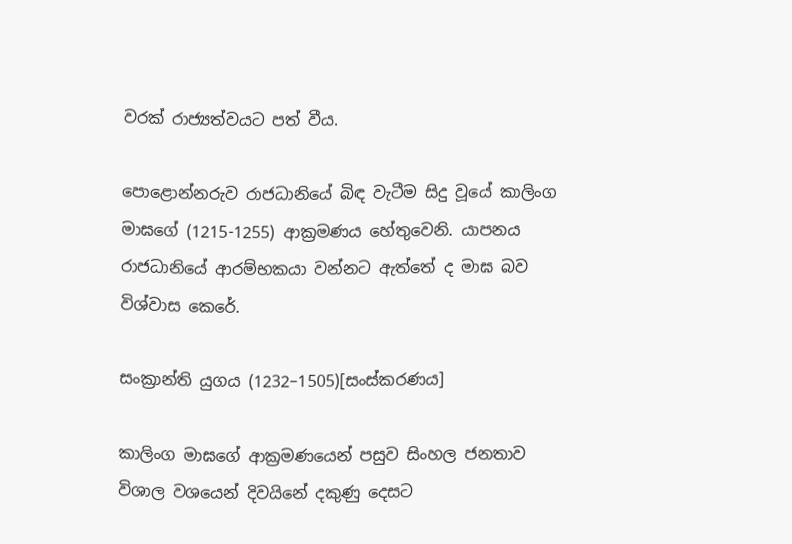වරක් රාජ්‍යත්වයට පත් වීය.

පොළොන්නරුව රාජධානියේ බිඳ වැටීම සිදු වූයේ කාලිංග මාඝගේ (1215-1255) ආක්‍රමණය හේතුවෙනි. යාපනය රාජධානියේ ආරම්භකයා වන්නට ඇත්තේ ද මාඝ බව විශ්වාස කෙරේ.

සංක්‍රාන්ති යුගය (1232–1505)[සංස්කරණය]

කාලිංග මාඝගේ ආක්‍රමණයෙන් පසුව සිංහල ජනතාව විශාල වශයෙන් දිවයිනේ දකුණු දෙසට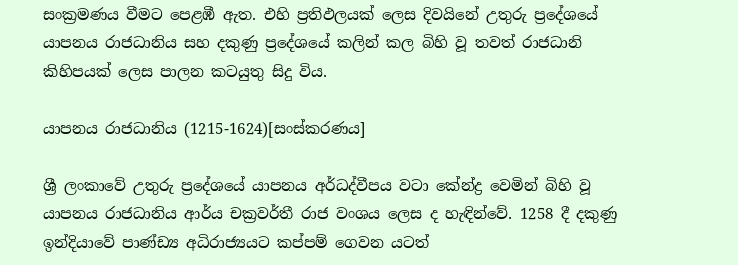සංක්‍රමණය වීමට පෙළඹී ඇත. එහි ප්‍රතිඵලයක් ලෙස දිවයිනේ උතුරු ප්‍රදේශයේ යාපනය රාජධානිය සහ දකුණු ප්‍රදේශයේ කලින් කල බිහි වූ තවත් රාජධානි කිහිපයක් ලෙස පාලන කටයුතු සිදු විය.

යාපනය රාජධානිය (1215-1624)[සංස්කරණය]

ශ්‍රී ලංකාවේ උතුරු ප්‍රදේශයේ යාපනය අර්ධද්වීපය වටා කේන්ද්‍ර වෙමින් බිහි වූ යාපනය රාජධානිය ආර්ය චක්‍රවර්තී රාජ වංශය ලෙස ද හැඳින්වේ. 1258 දී දකුණු ඉන්දියාවේ පාණ්ඩ්‍ය අධිරාජ්‍යයට කප්පම් ගෙවන යටත්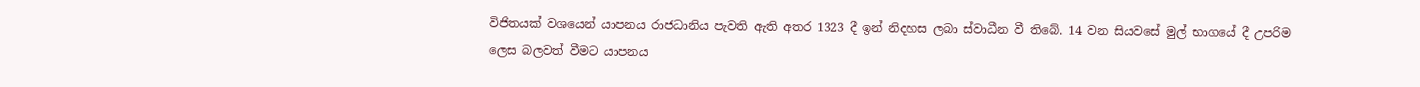විජිතයක් වශයෙන් යාපනය රාජධානිය පැවති ඇති අතර 1323 දී ඉන් නිදහස ලබා ස්වාධීන වී තිබේ. 14 වන සියවසේ මුල් භාගයේ දී උපරිම ලෙස බලවත් වීමට යාපනය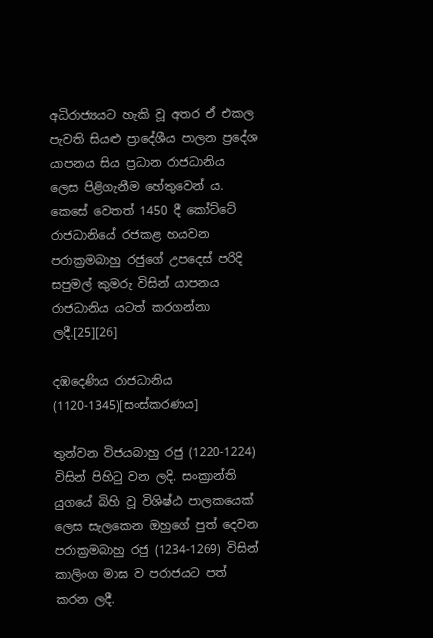අධිරාජ්‍යයට හැකි වූ අතර ඒ එකල පැවති සියළු ප්‍රාදේශීය පාලන ප්‍රදේශ යාපනය සිය ප්‍රධාන රාජධානිය ලෙස පිළිගැනීම හේතුවෙන් ය. කෙසේ වෙතත් 1450 දී කෝට්ටේ රාජධානියේ රජකළ හයවන පරාක්‍රමබාහු රජුගේ උපදෙස් පරිදි සපුමල් කුමරු විසින් යාපනය රාජධානිය යටත් කරගන්නා ලදී.[25][26]

දඹදෙණිය රාජධානිය (1120-1345)[සංස්කරණය]

තුන්වන විජයබාහු රජු (1220-1224) විසින් පිහිටු වන ලදි. සංක්‍රාන්ති යුගයේ බිහි වූ විශිෂ්ඨ පාලකයෙක් ලෙස සැලකෙන ඔහුගේ පුත් දෙවන පරාක්‍රමබාහු රජු (1234-1269) විසින් කාලිංග මාඝ ව පරාජයට පත් කරන ලදී.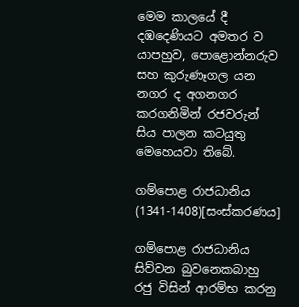මෙම කාලයේ දී දඹදෙණියට අමතර ව යාපහුව, පොළොන්නරුව සහ කුරුණෑගල යන නගර ද අගනගර කරගනිමින් රජවරුන් සිය පාලන කටයුතු මෙහෙයවා තිබේ.

ගම්පොළ රාජධානිය (1341-1408)[සංස්කරණය]

ගම්පොළ රාජධානිය සිව්වන බුවනෙකබාහු රජු විසින් ආරම්භ කරනු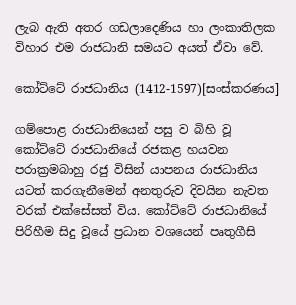ලැබ ඇති අතර ගඩලාදෙණිය හා ලංකාතිලක විහාර එම රාජධානි සමයට අයත් ඒවා වේ.

කෝට්ටේ රාජධානිය (1412-1597)[සංස්කරණය]

ගම්පොළ රාජධානියෙන් පසු ව බිහි වූ කෝට්ටේ රාජධානියේ රජකළ හයවන පරාක්‍රමබාහු රජු විසින් යාපනය රාජධානිය යටත් කරගැනීමෙන් අනතුරුව දිවයින නැවත වරක් එක්සේසත් විය. කෝට්ටේ රාජධානියේ පිරිහීම සිදු වූයේ ප්‍රධාන වශයෙන් පෘතුගීසි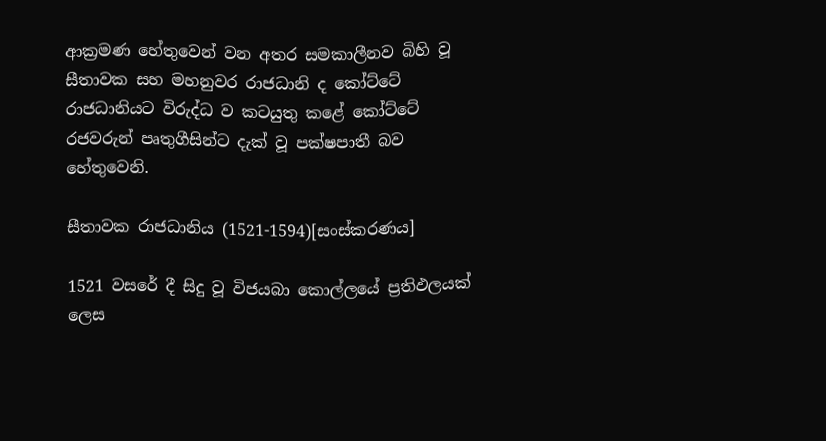ආක්‍රමණ හේතුවෙන් වන අතර සමකාලීනව බිහි වූ සීතාවක සහ මහනුවර රාජධානි ද කෝට්ටේ රාජධානියට විරුද්ධ ව කටයුතු කළේ කෝට්ටේ රජවරුන් පෘතුගීසින්ට දැක් වූ පක්ෂපාතී බව හේතුවෙනි.

සීතාවක රාජධානිය (1521-1594)[සංස්කරණය]

1521 වසරේ දී සිදු වූ විජයබා කොල්ලයේ ප්‍රතිඵලයක් ලෙස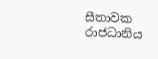සීතාවක රාජධානිය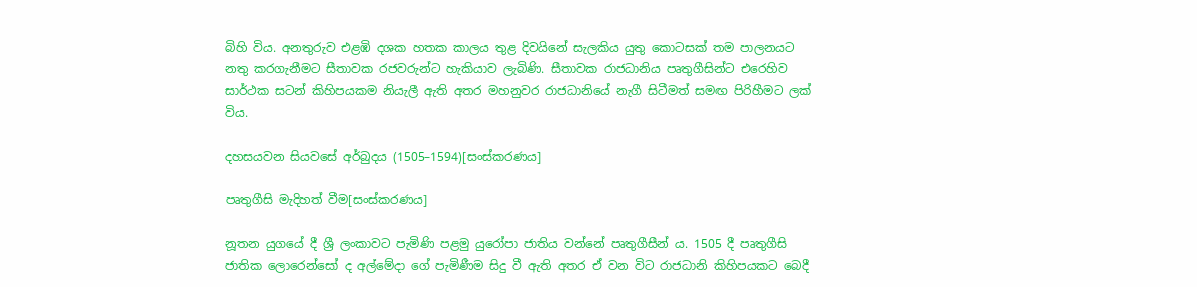බිහි විය. අනතුරුව එළඹි දශක හතක කාලය තුළ දිවයිනේ සැලකිය යුතු කොටසක් තම පාලනයට නතු කරගැනීමට සීතාවක රජවරුන්ට හැකියාව ලැබිණි. සීතාවක රාජධානිය පෘතුගීසින්ට එරෙහිව සාර්ථක සටන් කිහිපයකම නියැලී ඇති අතර මහනුවර රාජධානියේ නැගී සිටීමත් සමඟ පිරිහීමට ලක් විය.

දහසයවන සියවසේ අර්බුදය (1505–1594)[සංස්කරණය]

පෘතුගීසි මැදිහත් වීම[සංස්කරණය]

නූතන යුගයේ දී ශ්‍රී ලංකාවට පැමිණි පළමු යුරෝපා ජාතිය වන්නේ පෘතුගීසීන් ය. 1505 දී පෘතුගීසි ජාතික ලොරෙන්සෝ ද අල්මේදා ගේ පැමිණීම සිදු වී ඇති අතර ඒ වන විට රාජධානි කිහිපයකට බෙදී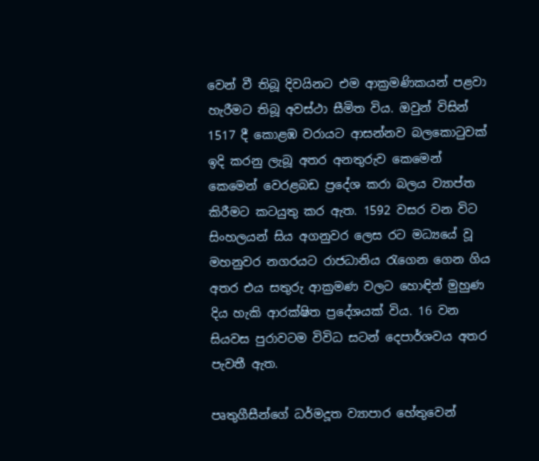වෙන් වී තිබූ දිවයිනට එම ආක්‍රමණිකයන් පළවා හැරීමට තිබූ අවස්ථා සීමිත විය. ඔවුන් විසින් 1517 දී කොළඹ වරායට ආසන්නව බලකොටුවක් ඉදි කරනු ලැබූ අතර අනතුරුව කෙමෙන් කෙමෙන් වෙරළබඩ ප්‍රදේශ කරා බලය ව්‍යාප්ත කිරීමට කටයුතු කර ඇත. 1592 වසර වන විට සිංහලයන් සිය අගනුවර ලෙස රට මධ්‍යයේ වූ මහනුවර නගරයට රාජධානිය රැගෙන ගෙන ගිය අතර එය සතුරු ආක්‍රමණ වලට හොඳින් මුහුණ දිය හැකි ආරක්ෂිත ප්‍රදේශයක් විය. 16 වන සියවස පුරාවටම විවිධ සටන් දෙපාර්ශවය අතර පැවතී ඇත.

පෘතුගීසීන්ගේ ධර්මදූත ව්‍යාපාර හේතුවෙන්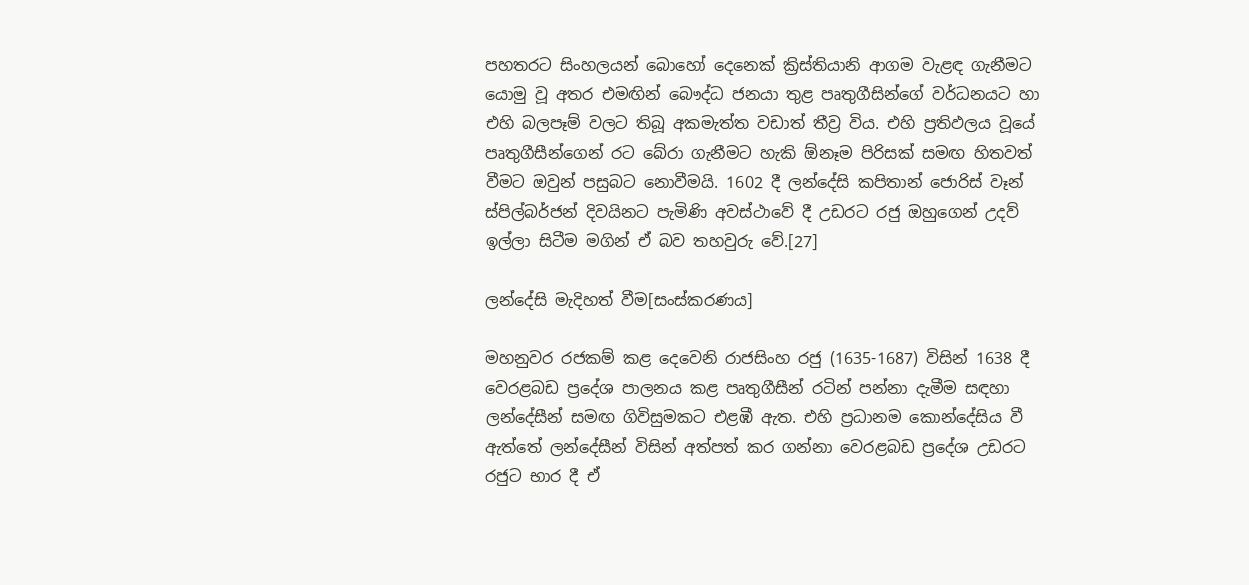පහතරට සිංහලයන් බොහෝ දෙනෙක් ක්‍රිස්තියානි ආගම වැළඳ ගැනීමට යොමු වූ අතර එමඟින් බෞද්ධ ජනයා තුළ පෘතුගීසින්ගේ වර්ධනයට හා එහි බලපෑම් වලට තිබූ අකමැත්ත වඩාත් තීව්‍ර විය. එහි ප්‍රතිඵලය වූයේ පෘතුගීසීන්ගෙන් රට බේරා ගැනීමට හැකි ඕනෑම පිරිසක් සමඟ හිතවත් වීමට ඔවුන් පසුබට නොවීමයි. 1602 දී ලන්දේසි කපිතාන් ජොරිස් වෑන් ස්පිල්බර්ජන් දිවයිනට පැමිණි අවස්ථාවේ දී උඩරට රජු ඔහුගෙන් උදව් ඉල්ලා සිටීම මගින් ඒ බව තහවුරු වේ.[27]

ලන්දේසි මැදිහත් වීම[සංස්කරණය]

මහනුවර රජකම් කළ දෙවෙනි රාජසිංහ රජු (1635-1687) විසින් 1638 දී වෙරළබඩ ප්‍රදේශ පාලනය කළ පෘතුගීසීන් රටින් පන්නා දැමීම සඳහා ලන්දේසීන් සමඟ ගිවිසුමකට එළඹී ඇත. එහි ප්‍රධානම කොන්දේසිය වී ඇත්තේ ලන්දේසීන් විසින් අත්පත් කර ගන්නා වෙරළබඩ ප්‍රදේශ උඩරට රජුට භාර දී ඒ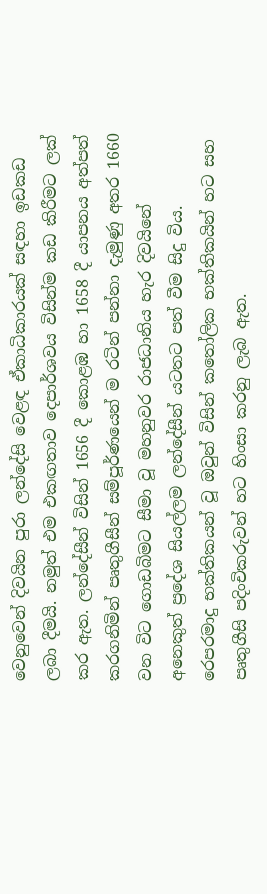වෙනුවෙන් දිවයින පුරා ලන්දේසි වෙළඳ ඒකාධිකාරයක් සඳහා ඉඩකඩ ලබා දීමයි. නමුත් එම එකඟතාව දෙපාර්ශවය විසින්ම කඩ කිරීමට ලක් කර ඇත. ලන්දේසීන් විසින් 1656 දී කොළඹ හා 1658 දී යාපනය අත්පත් කරගනිමින් පෘතුගීසීන් සම්පූර්ණයෙන් ම රටින් පන්නා දැමුණු අතර 1660 වන විට ගොඩබිමට සීමා වූ මහනුවර රාජධානිය හැර දිවයිනේ අනෙකුත් ප්‍රදේශ සියල්ලම ලන්දේසීන් යටතට පත් වීම සිදු විය. රෙපරමාදු භක්තිකයන් වූ ඔවුන් විසින් කතෝලික භක්තිකයින් හට සහ පෘතුගීසි පදිංචිකරුවන් හට හිංසා කරනු ලැබ ඇත.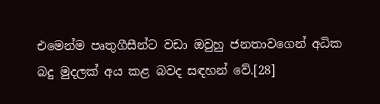එමෙන්ම පෘතුගීසීන්ට වඩා ඔවුහු ජනතාවගෙන් අධික බදු මුදලක් අය කළ බවද සඳහන් වේ.[28]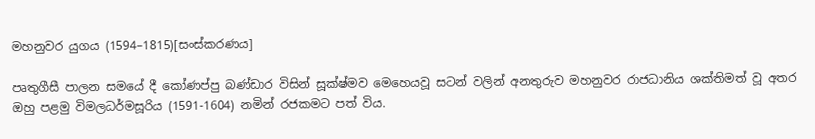මහනුවර යුගය (1594–1815)[සංස්කරණය]

පෘතුගීසී පාලන සමයේ දී කෝණප්පු බණ්ඩාර විසින් සූක්ෂ්මව මෙහෙයවූ සටන් වලින් අනතුරුව මහනුවර රාජධානිය ශක්තිමත් වූ අතර ඔහු පළමු විමලධර්මසූරිය (1591-1604) නමින් රජකමට පත් විය.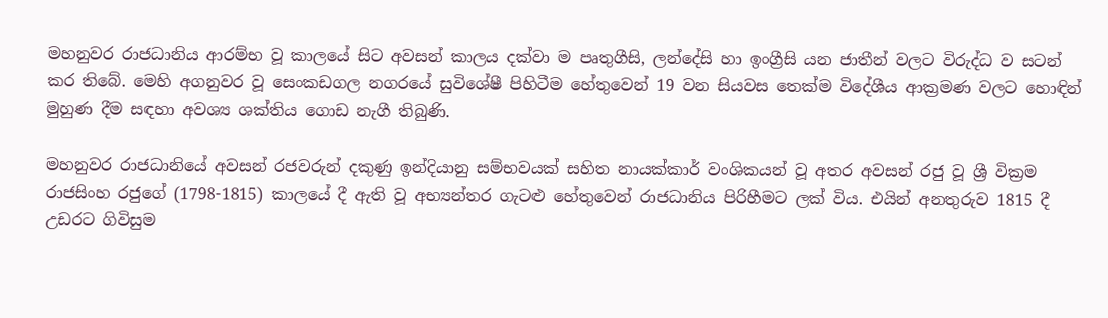මහනුවර රාජධානිය ආරම්භ වූ කාලයේ සිට අවසන් කාලය දක්වා ම පෘතුගීසි, ලන්දේසි හා ඉංග්‍රීසි යන ජාතීන් වලට විරුද්ධ ව සටන් කර තිබේ. මෙහි අගනුවර වූ සෙංකඩගල නගරයේ සුවිශේෂී පිහිටීම හේතුවෙන් 19 වන සියවස තෙක්ම විදේශීය ආක්‍රමණ වලට හොඳින් මුහුණ දීම සඳහා අවශ්‍ය ශක්තිය ගොඩ නැගී තිබුණි.

මහනුවර රාජධානියේ අවසන් රජවරුන් දකුණු ඉන්දියානු සම්භවයක් සහිත නායක්කාර් වංශිකයන් වූ අතර අවසන් රජු වූ ශ්‍රී වික්‍රම රාජසිංහ රජුගේ (1798-1815) කාලයේ දී ඇති වූ අභ්‍යන්තර ගැටළු හේතුවෙන් රාජධානිය පිරිහීමට ලක් විය. එයින් අනතුරුව 1815 දී උඩරට ගිවිසුම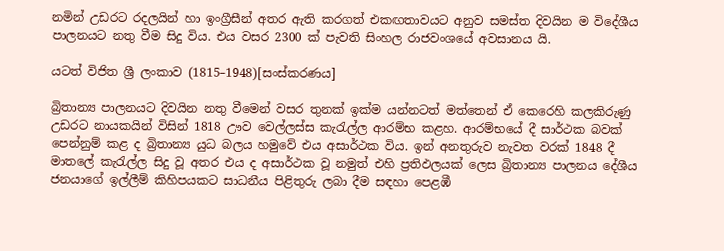නමින් උඩරට රදලයින් හා ඉංග්‍රීසීන් අතර ඇති කරගත් එකඟතාවයට අනුව සමස්ත දිවයින ම විදේශීය පාලනයට නතු වීම සිදු විය. එය වසර 2300 ක් පැවති සිංහල රාජවංශයේ අවසානය යි.

යටත් විජිත ශ්‍රී ලංකාව (1815–1948)[සංස්කරණය]

බ්‍රිතාන්‍ය පාලනයට දිවයින නතු වීමෙන් වසර තුනක් ඉක්ම යන්නටත් මත්තෙන් ඒ කෙරෙහි කලකිරුණු උඩරට නායකයින් විසින් 1818 ඌව වෙල්ලස්ස කැරැල්ල ආරම්භ කළහ. ආරම්භයේ දී සාර්ථක බවක් පෙන්නුම් කළ ද බ්‍රිතාන්‍ය යුධ බලය හමුවේ එය අසාර්ථක විය. ඉන් අනතුරුව නැවත වරක් 1848 දී මාතලේ කැරැල්ල සිදු වූ අතර එය ද අසාර්ථක වූ නමුත් එහි ප්‍රතිඵලයක් ලෙස බ්‍රිතාන්‍ය පාලනය දේශීය ජනයාගේ ඉල්ලීම් කිහිපයකට සාධනීය පිළිතුරු ලබා දීම සඳහා පෙළඹී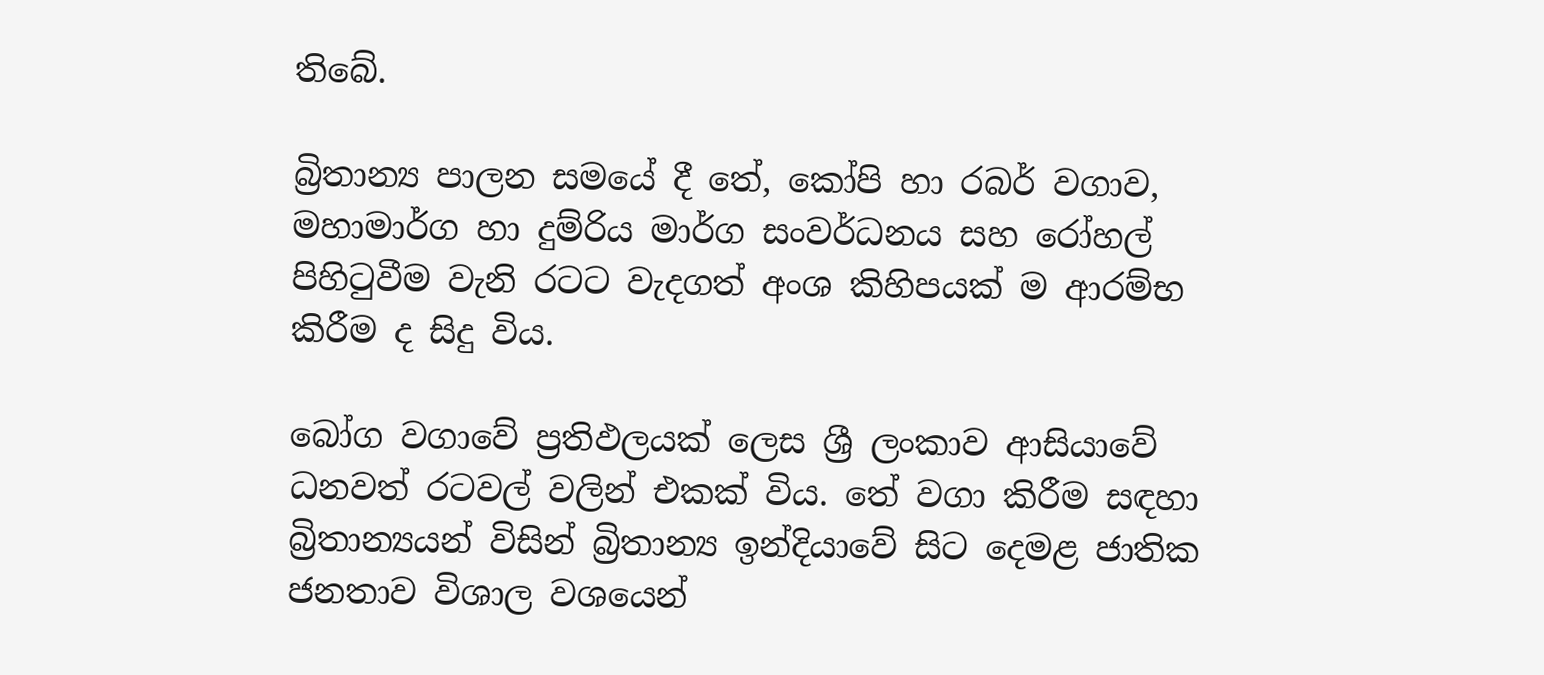තිබේ.

බ්‍රිතාන්‍ය පාලන සමයේ දී තේ, කෝපි හා රබර් වගාව, මහාමාර්ග හා දුම්රිය මාර්ග සංවර්ධනය සහ රෝහල් පිහිටුවීම වැනි රටට වැදගත් අංශ කිහිපයක් ම ආරම්භ කිරීම ද සිදු විය.

බෝග වගාවේ ප්‍රතිඵලයක් ලෙස ශ්‍රී ලංකාව ආසියාවේ ධනවත් රටවල් වලින් එකක් විය. තේ වගා කිරීම සඳහා බ්‍රිතාන්‍යයන් විසින් බ්‍රිතාන්‍ය ඉන්දියාවේ සිට දෙමළ ජාතික ජනතාව විශාල වශයෙන්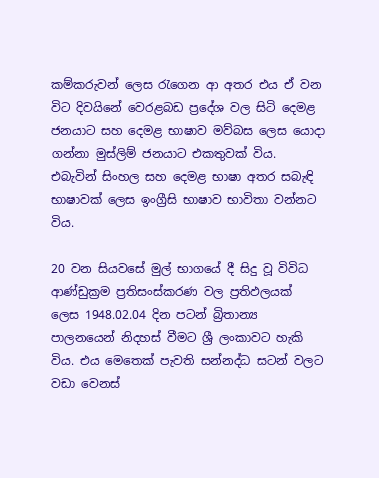කම්කරුවන් ලෙස රැගෙන ආ අතර එය ඒ වන විට දිවයිනේ වෙරළබඩ ප්‍රදේශ වල සිටි දෙමළ ජනයාට සහ දෙමළ භාෂාව මව්බස ලෙස යොදා ගන්නා මුස්ලිම් ජනයාට එකතුවක් විය. එබැවින් සිංහල සහ දෙමළ භාෂා අතර සබැඳි භාෂාවක් ලෙස ඉංග්‍රීසි භාෂාව භාවිතා වන්නට විය.

20 වන සියවසේ මුල් භාගයේ දී සිදු වූ විවිධ ආණ්ඩුක්‍රම ප්‍රතිසංස්කරණ වල ප්‍රතිඵලයක් ලෙස 1948.02.04 දින පටන් බ්‍රිතාන්‍ය පාලනයෙන් නිදහස් වීමට ශ්‍රී ලංකාවට හැකි විය. එය මෙතෙක් පැවති සන්නද්ධ සටන් වලට වඩා වෙනස්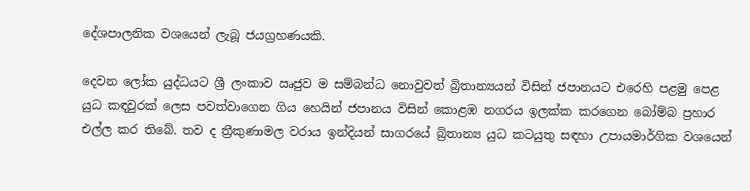දේශපාලනික වශයෙන් ලැබූ ජයග්‍රහණයකි.

දෙවන ලෝක යුද්ධයට ශ්‍රී ලංකාව ඍජුව ම සම්බන්ධ නොවුවත් බ්‍රිතාන්‍යයන් විසින් ජපානයට එරෙහි පළමු පෙළ යුධ කඳවුරක් ලෙස පවත්වාගෙන ගිය හෙයින් ජපානය විසින් කොළඹ නගරය ඉලක්ක කරගෙන බෝම්බ ප්‍රහාර එල්ල කර තිබේ. තව ද ත්‍රීකුණාමල වරාය ඉන්දියන් සාගරයේ බ්‍රිතාන්‍ය යුධ කටයුතු සඳහා උපායමාර්ගික වශයෙන්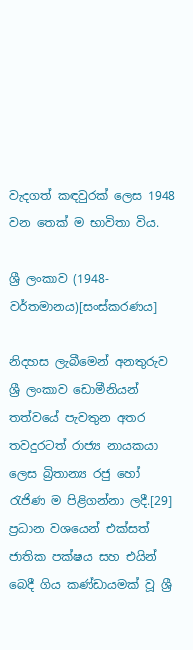වැදගත් කඳවුරක් ලෙස 1948 වන තෙක් ම භාවිතා විය.

ශ්‍රී ලංකාව (1948-වර්තමානය)[සංස්කරණය]

නිදහස ලැබීමෙන් අනතුරුව ශ්‍රී ලංකාව ඩොමීනියන් තත්වයේ පැවතුන අතර තවදුරටත් රාජ්‍ය නායකයා ලෙස බ්‍රිතාන්‍ය රජු හෝ රැජිණ ම පිළිගන්නා ලදී.[29] ප්‍රධාන වශයෙන් එක්සත් ජාතික පක්ෂය සහ එයින් බෙදී ගිය කණ්ඩායමක් වූ ශ්‍රී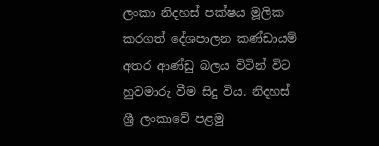ලංකා නිදහස් පක්ෂය මූලික කරගත් දේශපාලන කණ්ඩායම් අතර ආණ්ඩු බලය විටින් විට හුවමාරු වීම සිදු විය. නිදහස් ශ්‍රී ලංකාවේ පළමු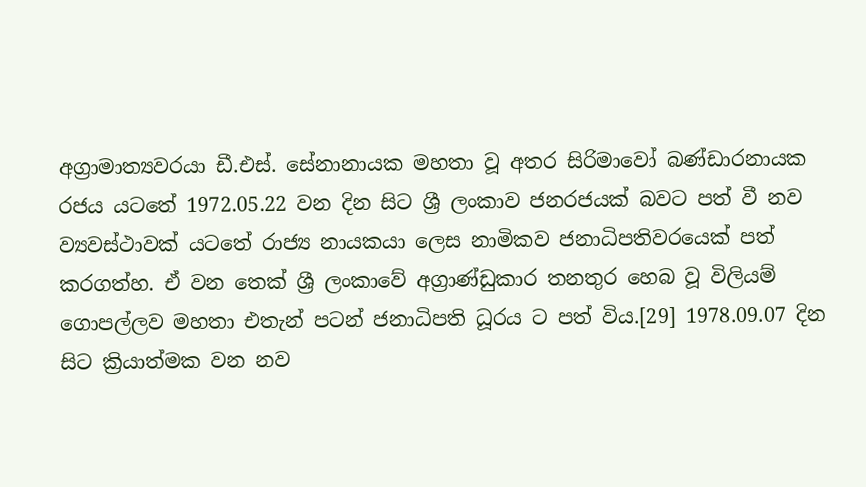අග්‍රාමාත්‍යවරයා ඩී.එස්. සේනානායක මහතා වූ අතර සිරිමාවෝ බණ්ඩාරනායක රජය යටතේ 1972.05.22 වන දින සිට ශ්‍රී ලංකාව ජනරජයක් බවට පත් වී නව ව්‍යවස්ථාවක් යටතේ රාජ්‍ය නායකයා ලෙස නාමිකව ජනාධිපතිවරයෙක් පත් කරගත්හ. ඒ වන තෙක් ශ්‍රී ලංකාවේ අග්‍රාණ්ඩුකාර තනතුර හෙබ වූ විලියම් ගොපල්ලව මහතා එතැන් පටන් ජනාධිපති ධූරය ට පත් විය.[29] 1978.09.07 දින සිට ක්‍රියාත්මක වන නව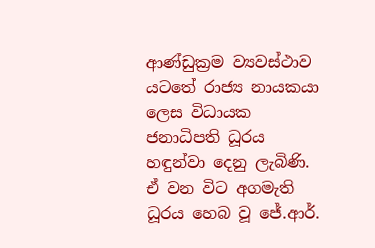ආණ්ඩුක්‍රම ව්‍යවස්ථාව යටතේ රාජ්‍ය නායකයා ලෙස විධායක ජනාධිපති ධූරය හඳුන්වා දෙනු ලැබිණි. ඒ වන විට අගමැති ධූරය හෙබ වූ ජේ.ආර්.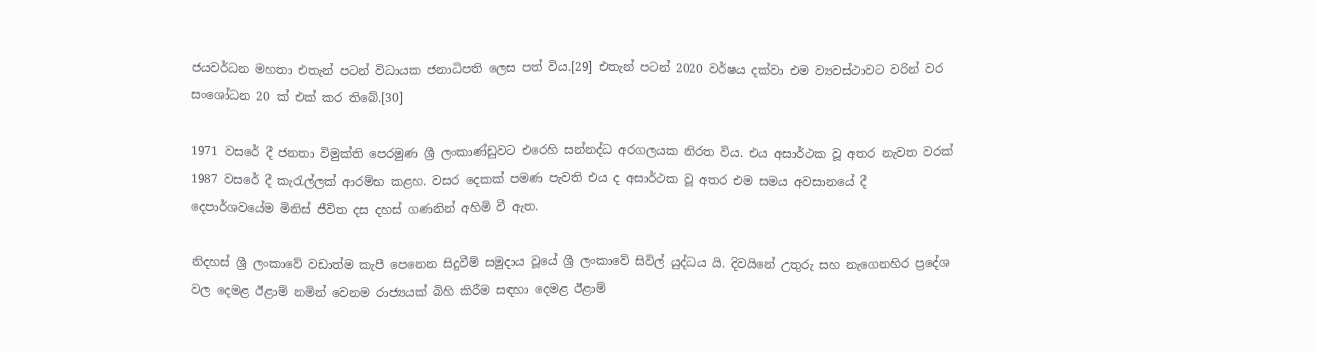ජයවර්ධන මහතා එතැන් පටන් විධායක ජනාධිපති ලෙස පත් විය.[29] එතැන් පටන් 2020 වර්ෂය දක්වා එම ව්‍යවස්ථාවට වරින් වර සංශෝධන 20 ක් එක් කර තිබේ.[30]

1971 වසරේ දී ජනතා විමුක්ති පෙරමුණ ශ්‍රී ලංකාණ්ඩුවට එරෙහි සන්නද්ධ අරගලයක නිරත විය. එය අසාර්ථක වූ අතර නැවත වරක් 1987 වසරේ දී කැරැල්ලක් ආරම්භ කළහ. වසර දෙකක් පමණ පැවති එය ද අසාර්ථක වූ අතර එම සමය අවසානයේ දී දෙපාර්ශවයේම මිනිස් ජීවිත දස දහස් ගණනින් අහිමි වී ඇත.

නිදහස් ශ්‍රී ලංකාවේ වඩාත්ම කැපී පෙනෙන සිදුවීම් සමුදාය වූයේ ශ්‍රී ලංකාවේ සිවිල් යුද්ධය යි. දිවයිනේ උතුරු සහ නැගෙනහිර ප්‍රදේශ වල දෙමළ ඊළාම් නමින් වෙනම රාජ්‍යයක් බිහි කිරීම සඳහා දෙමළ ඊළාම්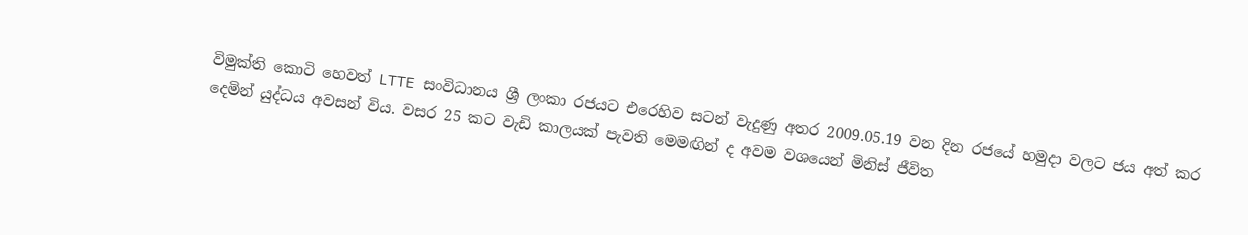විමුක්ති කොටි හෙවත් LTTE සංවිධානය ශ්‍රී ලංකා රජයට එරෙහිව සටන් වැදුණු අතර 2009.05.19 වන දින රජයේ හමුදා වලට ජය අත් කර දෙමින් යුද්ධය අවසන් විය. වසර 25 කට වැඩි කාලයක් පැවති මෙමඟින් ද අවම වශයෙන් මිනිස් ජීවිත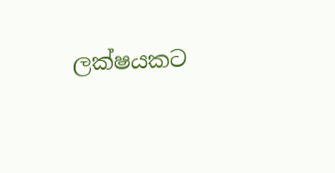ලක්ෂයකට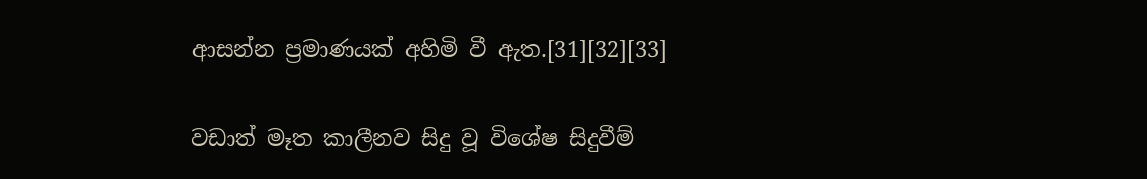ආසන්න ප්‍රමාණයක් අහිමි වී ඇත.[31][32][33]

වඩාත් මෑත කාලීනව සිදු වූ විශේෂ සිදුවීම්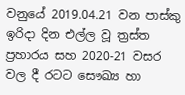වනුයේ 2019.04.21 වන පාස්කු ඉරිදා දින එල්ල වූ ත්‍රස්ත ප්‍රහාරය සහ 2020-21 වසර වල දී රටට සෞඛ්‍ය හා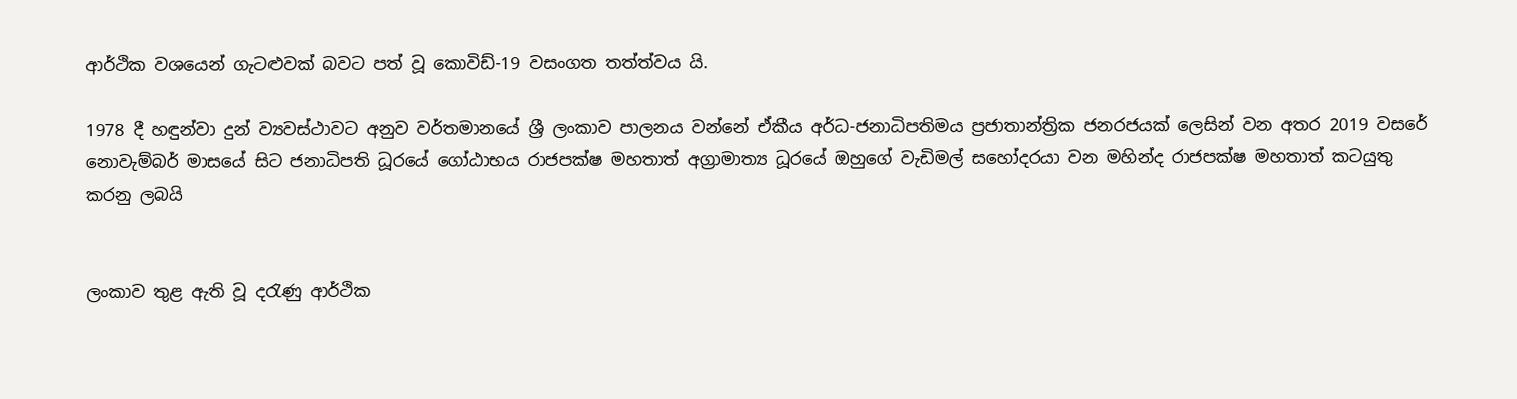ආර්ථික වශයෙන් ගැටළුවක් බවට පත් වූ කොවිඩ්-19 වසංගත තත්ත්වය යි.

1978 දී හඳුන්වා දුන් ව්‍යවස්ථාවට අනුව වර්තමානයේ ශ්‍රී ලංකාව පාලනය වන්නේ ඒකීය අර්ධ-ජනාධිපතිමය ප්‍රජාතාන්ත්‍රික ජනරජයක් ලෙසින් වන අතර 2019 වසරේ නොවැම්බර් මාසයේ සිට ජනාධිපති ධූරයේ ගෝඨාභය රාජපක්ෂ මහතාත් අග්‍රාමාත්‍ය ධූරයේ ඔහුගේ වැඩිමල් සහෝදරයා වන මහින්ද රාජපක්ෂ මහතාත් කටයුතු කරනු ලබයි


ලංකාව තුළ ඇති වූ දරැණු ආර්ථික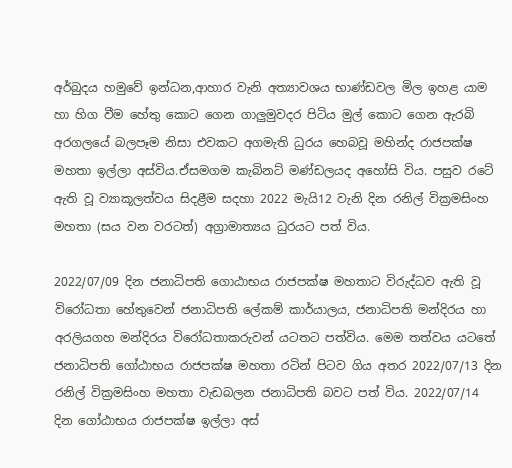අර්බුදය හමුවේ ඉන්ධන,ආහාර වැනි අත්‍යාවශය භාණ්ඩවල මිල ඉහළ යාම හා හිග වීම හේතු කොට ගෙන ගාලුමුවදර පිටිය මුල් කොට ගෙන ඇරබි අරගලයේ බලපෑම නිසා එවකට අගමැති ධුරය හෙබවූ මහින්ද රාජපක්ෂ මහතා ඉල්ලා අස්විය.ඒසමගම කැබිනට් මණ්ඩලයද අහෝසි විය. පසුව රටේ ඇති වූ ව්‍යාකූලත්වය සිදළීම සදහා 2022 මැයි12 වැනි දින රනිල් වික්‍රමසිංහ මහතා (සය වන වරටත්) අග්‍රාමාත්‍යය ධුරයට පත් විය.

2022/07/09 දින ජනාධිපති ගොඨාභය රාජපක්ෂ මහතාට විරුද්ධව ඇති වූ විරෝධතා හේතුවෙන් ජනාධිපති ලේකම් කාර්යාලය, ජනාධිපති මන්දිරය හා අරලියගහ මන්දිරය විරෝධතාකරුවන් යටතට පත්විය. මෙම තත්වය යටතේ ජනාධිපති ගෝඨාභය රාජපක්ෂ මහතා රටින් පිටව ගිය අතර 2022/07/13 දින රනිල් වික්‍රමසිංහ මහතා වැඩබලන ජනාධිපති බවට පත් විය. 2022/07/14 දින ගෝඨාභය රාජපක්ෂ ඉල්ලා අස්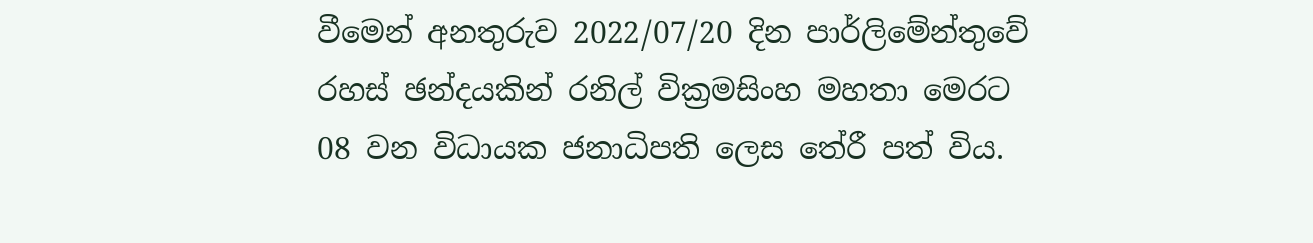වීමෙන් අනතුරුව 2022/07/20 දින පාර්ලිමේන්තුවේ රහස් ඡන්දයකින් රනිල් වික්‍රමසිංහ මහතා මෙරට 08 වන විධායක ජනාධිපති ලෙස තේරී පත් විය.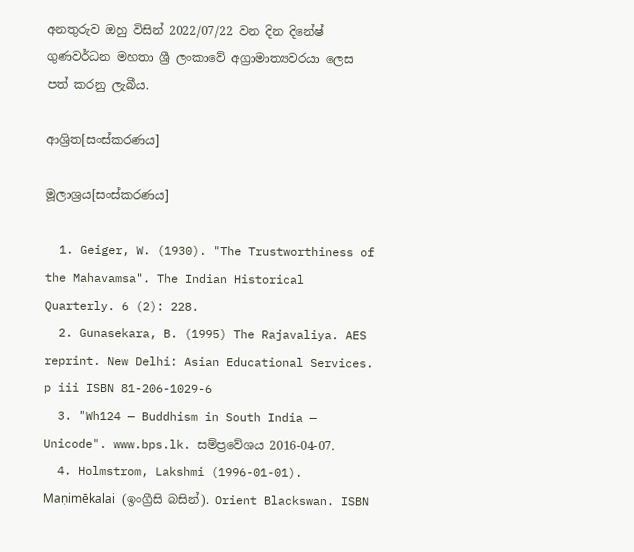අනතුරුව ඔහු විසින් 2022/07/22 වන දින දිනේෂ් ගුණවර්ධන මහතා ශ්‍රී ලංකාවේ අග්‍රාමාත්‍යවරයා ලෙස පත් කරනු ලැබීය.

ආශ්‍රිත[සංස්කරණය]

මූලාශ්‍රය[සංස්කරණය]

  1. Geiger, W. (1930). "The Trustworthiness of the Mahavamsa". The Indian Historical Quarterly. 6 (2): 228.
  2. Gunasekara, B. (1995) The Rajavaliya. AES reprint. New Delhi: Asian Educational Services. p iii ISBN 81-206-1029-6
  3. "Wh124 — Buddhism in South India — Unicode". www.bps.lk. සම්ප්‍රවේශය 2016-04-07.
  4. Holmstrom, Lakshmi (1996-01-01). Maṇimēkalai (ඉංග්‍රීසි බසින්). Orient Blackswan. ISBN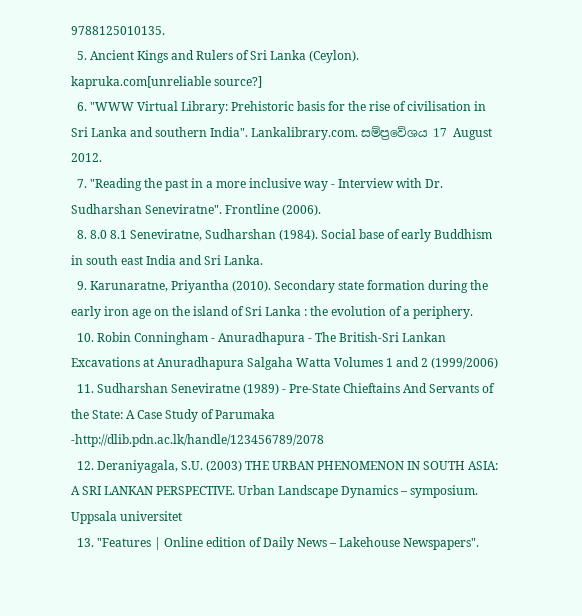9788125010135.
  5. Ancient Kings and Rulers of Sri Lanka (Ceylon). kapruka.com[unreliable source?]
  6. "WWW Virtual Library: Prehistoric basis for the rise of civilisation in Sri Lanka and southern India". Lankalibrary.com. සම්ප්‍රවේශය 17 August 2012.
  7. "Reading the past in a more inclusive way - Interview with Dr. Sudharshan Seneviratne". Frontline (2006).
  8. 8.0 8.1 Seneviratne, Sudharshan (1984). Social base of early Buddhism in south east India and Sri Lanka.
  9. Karunaratne, Priyantha (2010). Secondary state formation during the early iron age on the island of Sri Lanka : the evolution of a periphery.
  10. Robin Conningham - Anuradhapura - The British-Sri Lankan Excavations at Anuradhapura Salgaha Watta Volumes 1 and 2 (1999/2006)
  11. Sudharshan Seneviratne (1989) - Pre-State Chieftains And Servants of the State: A Case Study of Parumaka -http://dlib.pdn.ac.lk/handle/123456789/2078
  12. Deraniyagala, S.U. (2003) THE URBAN PHENOMENON IN SOUTH ASIA: A SRI LANKAN PERSPECTIVE. Urban Landscape Dynamics – symposium. Uppsala universitet
  13. "Features | Online edition of Daily News – Lakehouse Newspapers".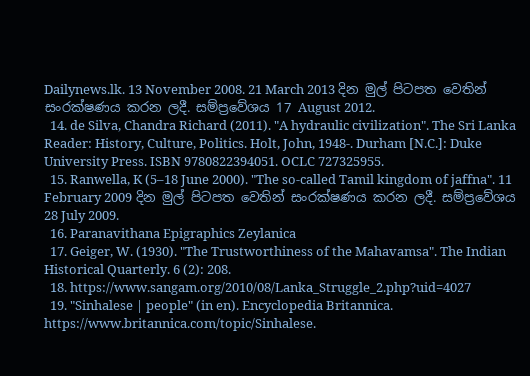Dailynews.lk. 13 November 2008. 21 March 2013 දින මුල් පිටපත වෙතින් සංරක්ෂණය කරන ලදී. සම්ප්‍රවේශය 17 August 2012.
  14. de Silva, Chandra Richard (2011). "A hydraulic civilization". The Sri Lanka Reader: History, Culture, Politics. Holt, John, 1948-. Durham [N.C.]: Duke University Press. ISBN 9780822394051. OCLC 727325955.
  15. Ranwella, K (5–18 June 2000). "The so-called Tamil kingdom of jaffna". 11 February 2009 දින මුල් පිටපත වෙතින් සංරක්ෂණය කරන ලදී. සම්ප්‍රවේශය 28 July 2009.
  16. Paranavithana Epigraphics Zeylanica
  17. Geiger, W. (1930). "The Trustworthiness of the Mahavamsa". The Indian Historical Quarterly. 6 (2): 208.
  18. https://www.sangam.org/2010/08/Lanka_Struggle_2.php?uid=4027
  19. "Sinhalese | people" (in en). Encyclopedia Britannica. https://www.britannica.com/topic/Sinhalese.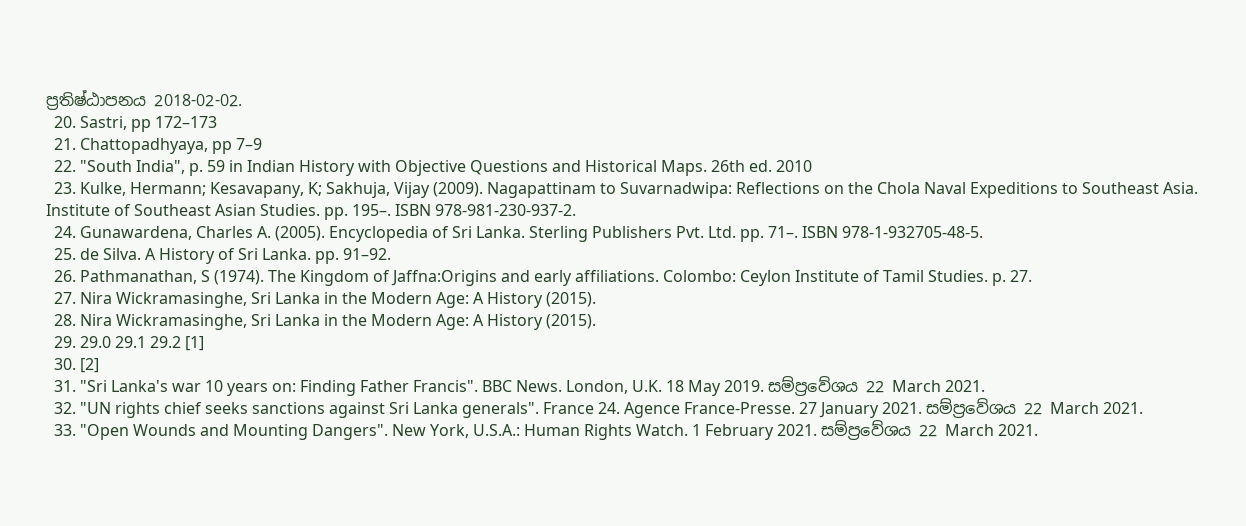ප්‍රතිෂ්ඨාපනය 2018-02-02.
  20. Sastri, pp 172–173
  21. Chattopadhyaya, pp 7–9
  22. "South India", p. 59 in Indian History with Objective Questions and Historical Maps. 26th ed. 2010
  23. Kulke, Hermann; Kesavapany, K; Sakhuja, Vijay (2009). Nagapattinam to Suvarnadwipa: Reflections on the Chola Naval Expeditions to Southeast Asia. Institute of Southeast Asian Studies. pp. 195–. ISBN 978-981-230-937-2.
  24. Gunawardena, Charles A. (2005). Encyclopedia of Sri Lanka. Sterling Publishers Pvt. Ltd. pp. 71–. ISBN 978-1-932705-48-5.
  25. de Silva. A History of Sri Lanka. pp. 91–92.
  26. Pathmanathan, S (1974). The Kingdom of Jaffna:Origins and early affiliations. Colombo: Ceylon Institute of Tamil Studies. p. 27.
  27. Nira Wickramasinghe, Sri Lanka in the Modern Age: A History (2015).
  28. Nira Wickramasinghe, Sri Lanka in the Modern Age: A History (2015).
  29. 29.0 29.1 29.2 [1]
  30. [2]
  31. "Sri Lanka's war 10 years on: Finding Father Francis". BBC News. London, U.K. 18 May 2019. සම්ප්‍රවේශය 22 March 2021.
  32. "UN rights chief seeks sanctions against Sri Lanka generals". France 24. Agence France-Presse. 27 January 2021. සම්ප්‍රවේශය 22 March 2021.
  33. "Open Wounds and Mounting Dangers". New York, U.S.A.: Human Rights Watch. 1 February 2021. සම්ප්‍රවේශය 22 March 2021.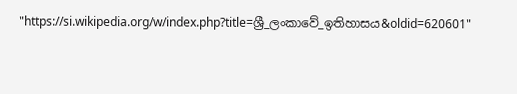"https://si.wikipedia.org/w/index.php?title=ශ්‍රී_ලංකාවේ_ඉතිහාසය&oldid=620601"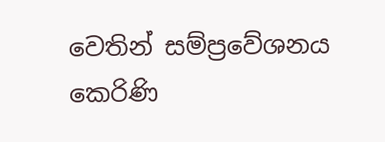වෙතින් සම්ප්‍රවේශනය කෙරිණි